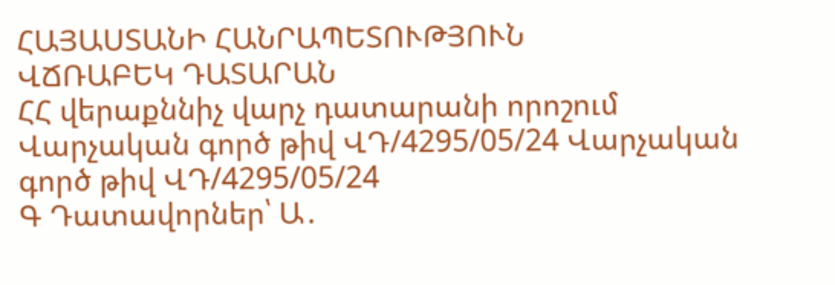ՀԱՅԱՍՏԱՆԻ ՀԱՆՐԱՊԵՏՈՒԹՅՈՒՆ
ՎՃՌԱԲԵԿ ԴԱՏԱՐԱՆ
ՀՀ վերաքննիչ վարչ դատարանի որոշում Վարչական գործ թիվ ՎԴ/4295/05/24 Վարչական գործ թիվ ՎԴ/4295/05/24
Գ Դատավորներ՝ Ա․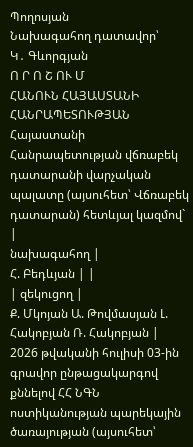Պողոսյան
Նախագահող դատավոր՝
Կ․ Գևորգյան
Ո Ր Ո Շ ՈՒ Մ
ՀԱՆՈՒՆ ՀԱՅԱՍՏԱՆԻ ՀԱՆՐԱՊԵՏՈՒԹՅԱՆ
Հայաստանի Հանրապետության վճռաբեկ դատարանի վարչական պալատը (այսուհետ՝ Վճռաբեկ դատարան) հետևյալ կազմով`
|
նախագահող |
Հ. Բեդևյան | |
| զեկուցող |
Ք. Մկոյան Ա. Թովմասյան Լ. Հակոբյան Ռ. Հակոբյան |
2026 թվականի հուլիսի 03-ին
գրավոր ընթացակարգով քննելով ՀՀ ՆԳՆ ոստիկանության պարեկային ծառայության (այսուհետ՝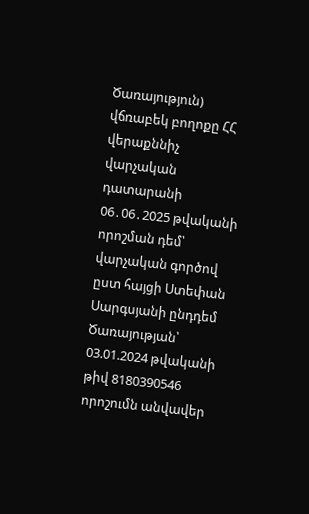Ծառայություն) վճռաբեկ բողոքը ՀՀ վերաքննիչ վարչական դատարանի 06․06․2025 թվականի որոշման դեմ՝ վարչական գործով ըստ հայցի Ստեփան Սարգսյանի ընդդեմ Ծառայության՝ 03.01.2024 թվականի թիվ 8180390546 որոշումն անվավեր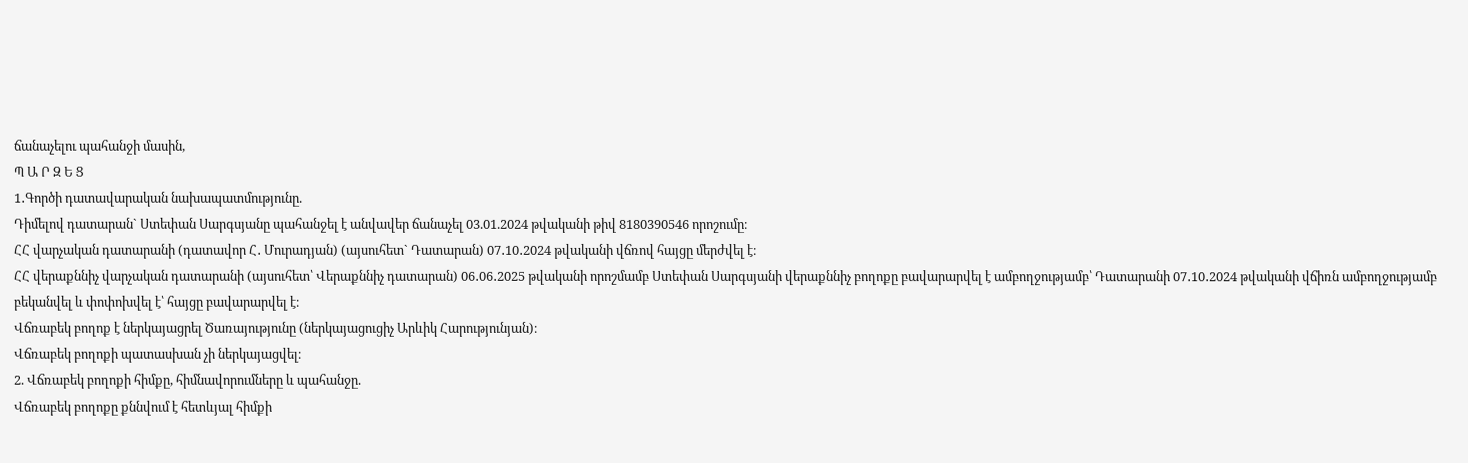ճանաչելու պահանջի մասին,
Պ Ա Ր Զ Ե Ց
1․Գործի դատավարական նախապատմությունը.
Դիմելով դատարան` Ստեփան Սարգսյանը պահանջել է անվավեր ճանաչել 03.01.2024 թվականի թիվ 8180390546 որոշումը։
ՀՀ վարչական դատարանի (դատավոր Հ․ Մուրադյան) (այսուհետ` Դատարան) 07․10․2024 թվականի վճռով հայցը մերժվել է։
ՀՀ վերաքննիչ վարչական դատարանի (այսուհետ՝ Վերաքննիչ դատարան) 06․06․2025 թվականի որոշմամբ Ստեփան Սարգսյանի վերաքննիչ բողոքը բավարարվել է ամբողջությամբ՝ Դատարանի 07․10․2024 թվականի վճիռն ամբողջությամբ բեկանվել և փոփոխվել է՝ հայցը բավարարվել է։
Վճռաբեկ բողոք է ներկայացրել Ծառայությունը (ներկայացուցիչ Արևիկ Հարությունյան)։
Վճռաբեկ բողոքի պատասխան չի ներկայացվել։
2. Վճռաբեկ բողոքի հիմքը, հիմնավորումները և պահանջը.
Վճռաբեկ բողոքը քննվում է հետևյալ հիմքի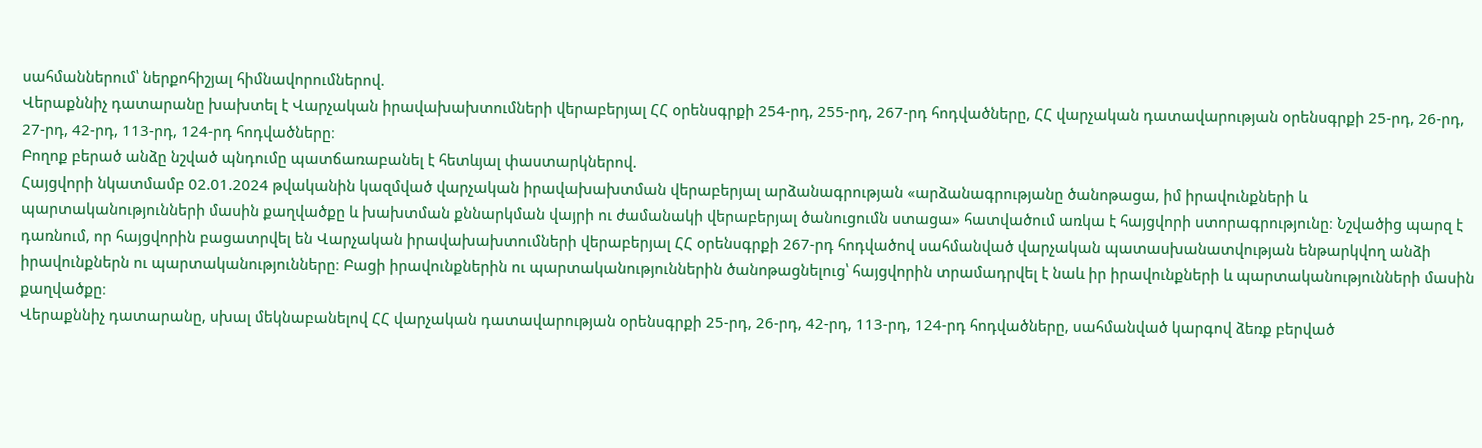սահմաններում՝ ներքոհիշյալ հիմնավորումներով.
Վերաքննիչ դատարանը խախտել է Վարչական իրավախախտումների վերաբերյալ ՀՀ օրենսգրքի 254-րդ, 255-րդ, 267-րդ հոդվածները, ՀՀ վարչական դատավարության օրենսգրքի 25-րդ, 26-րդ, 27-րդ, 42-րդ, 113-րդ, 124-րդ հոդվածները։
Բողոք բերած անձը նշված պնդումը պատճառաբանել է հետևյալ փաստարկներով.
Հայցվորի նկատմամբ 02.01.2024 թվականին կազմված վարչական իրավախախտման վերաբերյալ արձանագրության «արձանագրությանը ծանոթացա, իմ իրավունքների և պարտականությունների մասին քաղվածքը և խախտման քննարկման վայրի ու ժամանակի վերաբերյալ ծանուցումն ստացա» հատվածում առկա է հայցվորի ստորագրությունը։ Նշվածից պարզ է դառնում, որ հայցվորին բացատրվել են Վարչական իրավախախտումների վերաբերյալ ՀՀ օրենսգրքի 267-րդ հոդվածով սահմանված վարչական պատասխանատվության ենթարկվող անձի իրավունքներն ու պարտականությունները։ Բացի իրավունքներին ու պարտականություններին ծանոթացնելուց՝ հայցվորին տրամադրվել է նաև իր իրավունքների և պարտականությունների մասին քաղվածքը։
Վերաքննիչ դատարանը, սխալ մեկնաբանելով ՀՀ վարչական դատավարության օրենսգրքի 25-րդ, 26-րդ, 42-րդ, 113-րդ, 124-րդ հոդվածները, սահմանված կարգով ձեռք բերված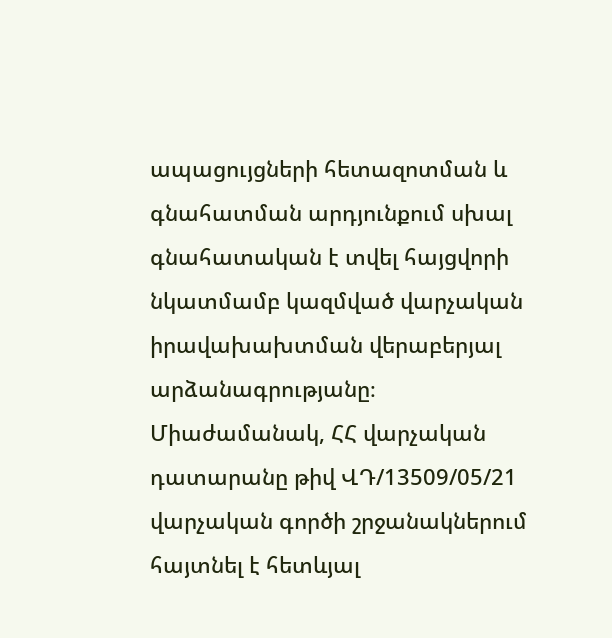ապացույցների հետազոտման և գնահատման արդյունքում սխալ գնահատական է տվել հայցվորի նկատմամբ կազմված վարչական իրավախախտման վերաբերյալ արձանագրությանը։
Միաժամանակ, ՀՀ վարչական դատարանը թիվ ՎԴ/13509/05/21 վարչական գործի շրջանակներում հայտնել է հետևյալ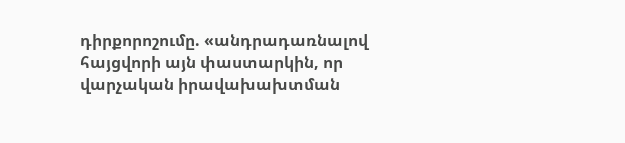դիրքորոշումը. «անդրադառնալով հայցվորի այն փաստարկին, որ վարչական իրավախախտման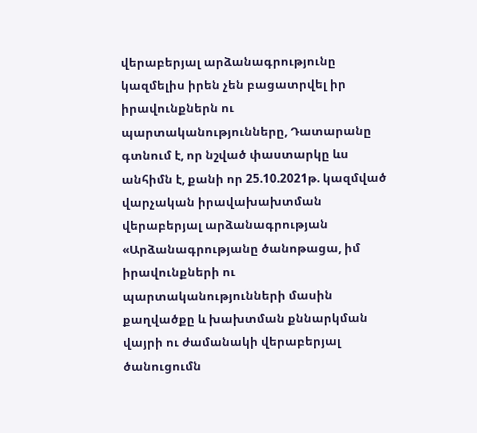վերաբերյալ արձանագրությունը կազմելիս իրեն չեն բացատրվել իր իրավունքներն ու պարտականությունները, Դատարանը գտնում է, որ նշված փաստարկը ևս անհիմն է, քանի որ 25.10.2021թ. կազմված վարչական իրավախախտման վերաբերյալ արձանագրության «Արձանագրությանը ծանոթացա, իմ իրավունքների ու պարտականությունների մասին քաղվածքը և խախտման քննարկման վայրի ու ժամանակի վերաբերյալ ծանուցումն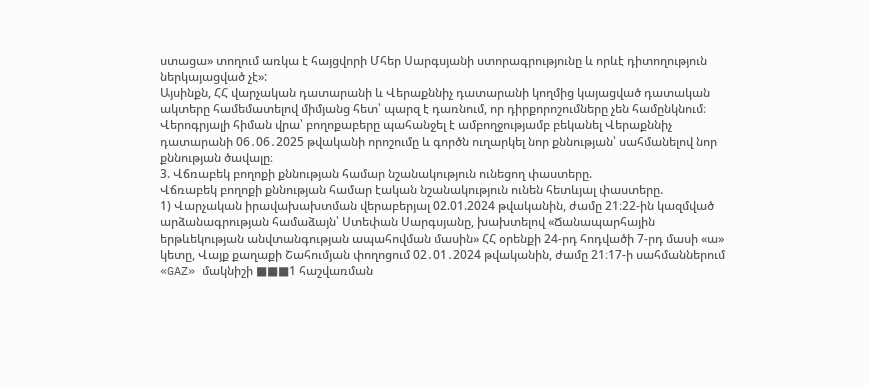ստացա» տողում առկա է հայցվորի Մհեր Սարգսյանի ստորագրությունը և որևէ դիտողություն ներկայացված չէ»:
Այսինքն, ՀՀ վարչական դատարանի և Վերաքննիչ դատարանի կողմից կայացված դատական ակտերը համեմատելով միմյանց հետ՝ պարզ է դառնում, որ դիրքորոշումները չեն համընկնում։
Վերոգրյալի հիման վրա՝ բողոքաբերը պահանջել է ամբողջությամբ բեկանել Վերաքննիչ դատարանի 06․06․2025 թվականի որոշումը և գործն ուղարկել նոր քննության՝ սահմանելով նոր քննության ծավալը։
3. Վճռաբեկ բողոքի քննության համար նշանակություն ունեցող փաստերը.
Վճռաբեկ բողոքի քննության համար էական նշանակություն ունեն հետևյալ փաստերը.
1) Վարչական իրավախախտման վերաբերյալ 02.01.2024 թվականին, ժամը 21։22-ին կազմված արձանագրության համաձայն՝ Ստեփան Սարգսյանը, խախտելով «Ճանապարհային երթևեկության անվտանգության ապահովման մասին» ՀՀ օրենքի 24-րդ հոդվածի 7-րդ մասի «ա» կետը, Վայք քաղաքի Շահումյան փողոցում 02․01․2024 թվականին, ժամը 21։17-ի սահմաններում «GAZ» մակնիշի ■■■1 հաշվառման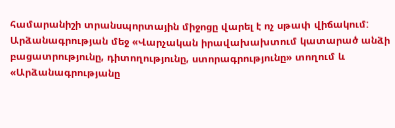համարանիշի տրանսպորտային միջոցը վարել է ոչ սթափ վիճակում: Արձանագրության մեջ «Վարչական իրավախախտում կատարած անձի բացատրությունը, դիտողությունը, ստորագրությունը» տողում և «Արձանագրությանը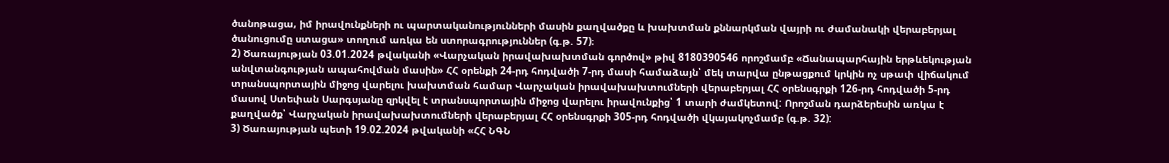ծանոթացա, իմ իրավունքների ու պարտականությունների մասին քաղվածքը և խախտման քննարկման վայրի ու ժամանակի վերաբերյալ ծանուցումը ստացա» տողում առկա են ստորագրություններ (գ.թ. 57)։
2) Ծառայության 03.01.2024 թվականի «Վարչական իրավախախտման գործով» թիվ 8180390546 որոշմամբ «Ճանապարհային երթևեկության անվտանգության ապահովման մասին» ՀՀ օրենքի 24-րդ հոդվածի 7-րդ մասի համաձայն՝ մեկ տարվա ընթացքում կրկին ոչ սթափ վիճակում տրանսպորտային միջոց վարելու խախտման համար Վարչական իրավախախտումների վերաբերյալ ՀՀ օրենսգրքի 126-րդ հոդվածի 5-րդ մասով Ստեփան Սարգսյանը զրկվել է տրանսպորտային միջոց վարելու իրավունքից՝ 1 տարի ժամկետով: Որոշման դարձերեսին առկա է քաղվածք՝ Վարչական իրավախախտումների վերաբերյալ ՀՀ օրենսգրքի 305-րդ հոդվածի վկայակոչմամբ (գ.թ. 32):
3) Ծառայության պետի 19.02.2024 թվականի «ՀՀ ՆԳՆ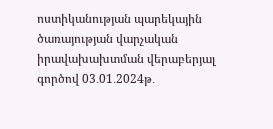ոստիկանության պարեկային ծառայության վարչական իրավախախտման վերաբերյալ գործով 03․01․2024թ․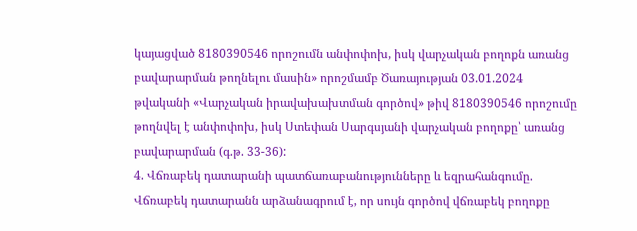կայացված 8180390546 որոշումն անփոփոխ, իսկ վարչական բողոքն առանց բավարարման թողնելու մասին» որոշմամբ Ծառայության 03.01.2024 թվականի «Վարչական իրավախախտման գործով» թիվ 8180390546 որոշումը թողնվել է անփոփոխ, իսկ Ստեփան Սարգսյանի վարչական բողոքը՝ առանց բավարարման (գ.թ. 33-36):
4. Վճռաբեկ դատարանի պատճառաբանությունները և եզրահանգումը.
Վճռաբեկ դատարանն արձանագրում է, որ սույն գործով վճռաբեկ բողոքը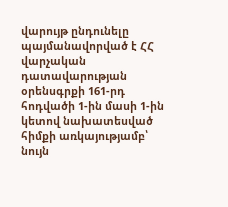վարույթ ընդունելը պայմանավորված է ՀՀ վարչական դատավարության օրենսգրքի 161-րդ հոդվածի 1-ին մասի 1-ին կետով նախատեսված հիմքի առկայությամբ՝ նույն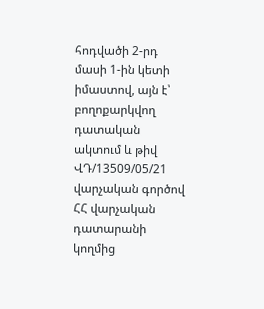հոդվածի 2-րդ մասի 1-ին կետի իմաստով, այն է՝ բողոքարկվող դատական ակտում և թիվ ՎԴ/13509/05/21 վարչական գործով ՀՀ վարչական դատարանի կողմից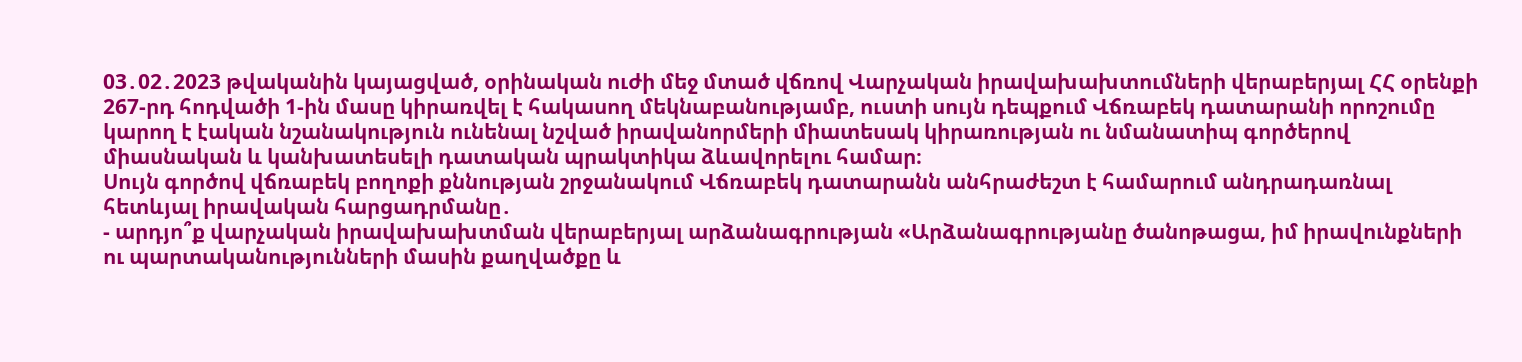03․02․2023 թվականին կայացված, օրինական ուժի մեջ մտած վճռով Վարչական իրավախախտումների վերաբերյալ ՀՀ օրենքի 267-րդ հոդվածի 1-ին մասը կիրառվել է հակասող մեկնաբանությամբ, ուստի սույն դեպքում Վճռաբեկ դատարանի որոշումը կարող է էական նշանակություն ունենալ նշված իրավանորմերի միատեսակ կիրառության ու նմանատիպ գործերով միասնական և կանխատեսելի դատական պրակտիկա ձևավորելու համար։
Սույն գործով վճռաբեկ բողոքի քննության շրջանակում Վճռաբեկ դատարանն անհրաժեշտ է համարում անդրադառնալ հետևյալ իրավական հարցադրմանը․
- արդյո՞ք վարչական իրավախախտման վերաբերյալ արձանագրության «Արձանագրությանը ծանոթացա, իմ իրավունքների ու պարտականությունների մասին քաղվածքը և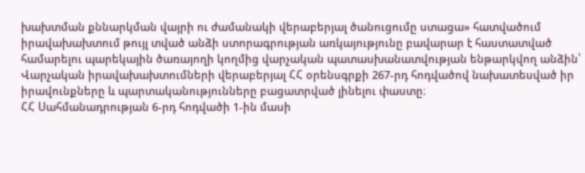խախտման քննարկման վայրի ու ժամանակի վերաբերյալ ծանուցումը ստացա» հատվածում իրավախախտում թույլ տված անձի ստորագրության առկայությունը բավարար է հաստատված համարելու պարեկային ծառայողի կողմից վարչական պատասխանատվության ենթարկվող անձին՝ Վարչական իրավախախտումների վերաբերյալ ՀՀ օրենսգրքի 267-րդ հոդվածով նախատեսված իր իրավունքները և պարտականությունները բացատրված լինելու փաստը։
ՀՀ Սահմանադրության 6-րդ հոդվածի 1-ին մասի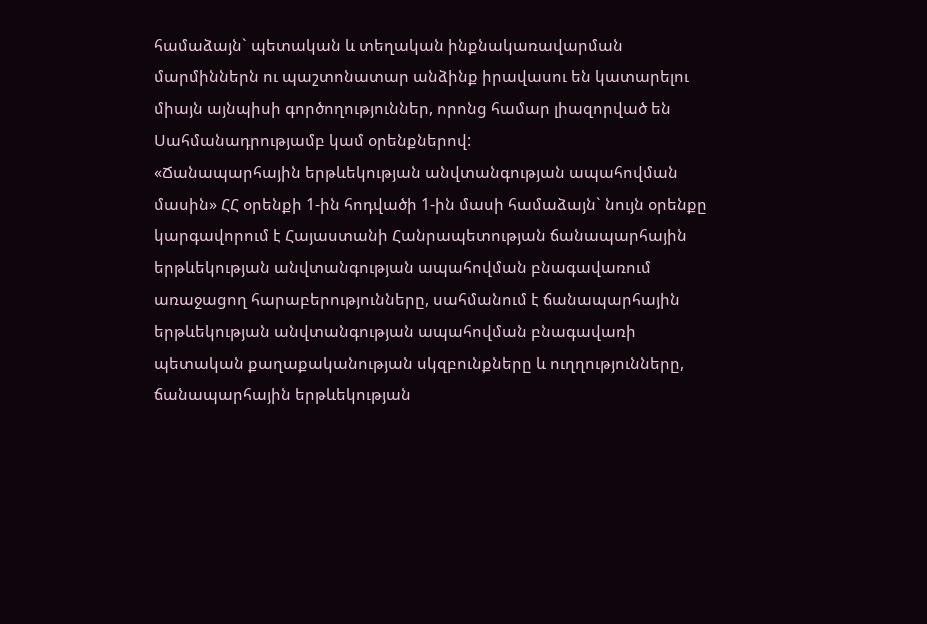համաձայն` պետական և տեղական ինքնակառավարման մարմիններն ու պաշտոնատար անձինք իրավասու են կատարելու միայն այնպիսի գործողություններ, որոնց համար լիազորված են Սահմանադրությամբ կամ օրենքներով:
«Ճանապարհային երթևեկության անվտանգության ապահովման մասին» ՀՀ օրենքի 1-ին հոդվածի 1-ին մասի համաձայն` նույն օրենքը կարգավորում է Հայաստանի Հանրապետության ճանապարհային երթևեկության անվտանգության ապահովման բնագավառում առաջացող հարաբերությունները, սահմանում է ճանապարհային երթևեկության անվտանգության ապահովման բնագավառի պետական քաղաքականության սկզբունքները և ուղղությունները, ճանապարհային երթևեկության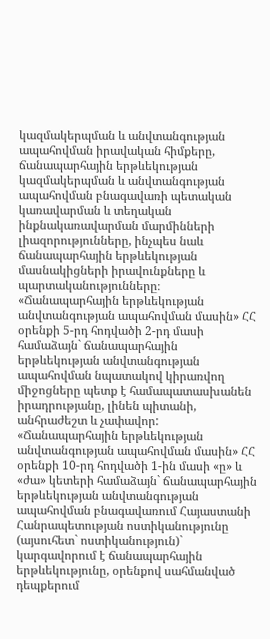կազմակերպման և անվտանգության ապահովման իրավական հիմքերը, ճանապարհային երթևեկության կազմակերպման և անվտանգության ապահովման բնագավառի պետական կառավարման և տեղական ինքնակառավարման մարմինների լիազորությունները, ինչպես նաև ճանապարհային երթևեկության մասնակիցների իրավունքները և պարտականությունները։
«Ճանապարհային երթևեկության անվտանգության ապահովման մասին» ՀՀ օրենքի 5-րդ հոդվածի 2-րդ մասի համաձայն` ճանապարհային երթևեկության անվտանգության ապահովման նպատակով կիրառվող միջոցները պետք է համապատասխանեն իրադրությանը, լինեն պիտանի, անհրաժեշտ և չափավոր:
«Ճանապարհային երթևեկության անվտանգության ապահովման մասին» ՀՀ օրենքի 10-րդ հոդվածի 1-ին մասի «ը» և «ժա» կետերի համաձայն` ճանապարհային երթևեկության անվտանգության ապահովման բնագավառում Հայաստանի Հանրապետության ոստիկանությունը (այսուհետ` ոստիկանություն)` կարգավորում է ճանապարհային երթևեկությունը, օրենքով սահմանված դեպքերում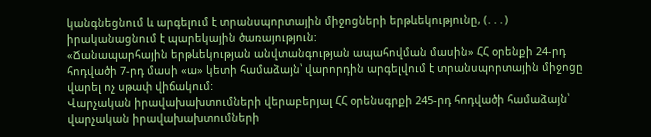կանգնեցնում և արգելում է տրանսպորտային միջոցների երթևեկությունը, (․․․) իրականացնում է պարեկային ծառայություն:
«Ճանապարհային երթևեկության անվտանգության ապահովման մասին» ՀՀ օրենքի 24-րդ հոդվածի 7-րդ մասի «ա» կետի համաձայն՝ վարորդին արգելվում է տրանսպորտային միջոցը վարել ոչ սթափ վիճակում:
Վարչական իրավախախտումների վերաբերյալ ՀՀ օրենսգրքի 245-րդ հոդվածի համաձայն՝ վարչական իրավախախտումների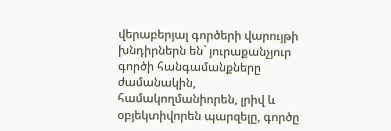վերաբերյալ գործերի վարույթի խնդիրներն են` յուրաքանչյուր գործի հանգամանքները ժամանակին, համակողմանիորեն, լրիվ և օբյեկտիվորեն պարզելը, գործը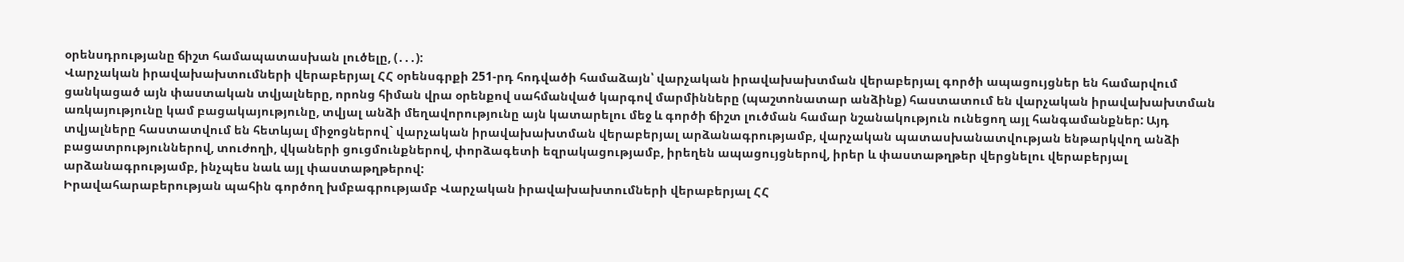օրենսդրությանը ճիշտ համապատասխան լուծելը, (․․․):
Վարչական իրավախախտումների վերաբերյալ ՀՀ օրենսգրքի 251-րդ հոդվածի համաձայն՝ վարչական իրավախախտման վերաբերյալ գործի ապացույցներ են համարվում ցանկացած այն փաստական տվյալները, որոնց հիման վրա օրենքով սահմանված կարգով մարմինները (պաշտոնատար անձինք) հաստատում են վարչական իրավախախտման առկայությունը կամ բացակայությունը, տվյալ անձի մեղավորությունը այն կատարելու մեջ և գործի ճիշտ լուծման համար նշանակություն ունեցող այլ հանգամանքներ: Այդ տվյալները հաստատվում են հետևյալ միջոցներով` վարչական իրավախախտման վերաբերյալ արձանագրությամբ, վարչական պատասխանատվության ենթարկվող անձի բացատրություններով, տուժողի, վկաների ցուցմունքներով, փորձագետի եզրակացությամբ, իրեղեն ապացույցներով, իրեր և փաստաթղթեր վերցնելու վերաբերյալ արձանագրությամբ, ինչպես նաև այլ փաստաթղթերով:
Իրավահարաբերության պահին գործող խմբագրությամբ Վարչական իրավախախտումների վերաբերյալ ՀՀ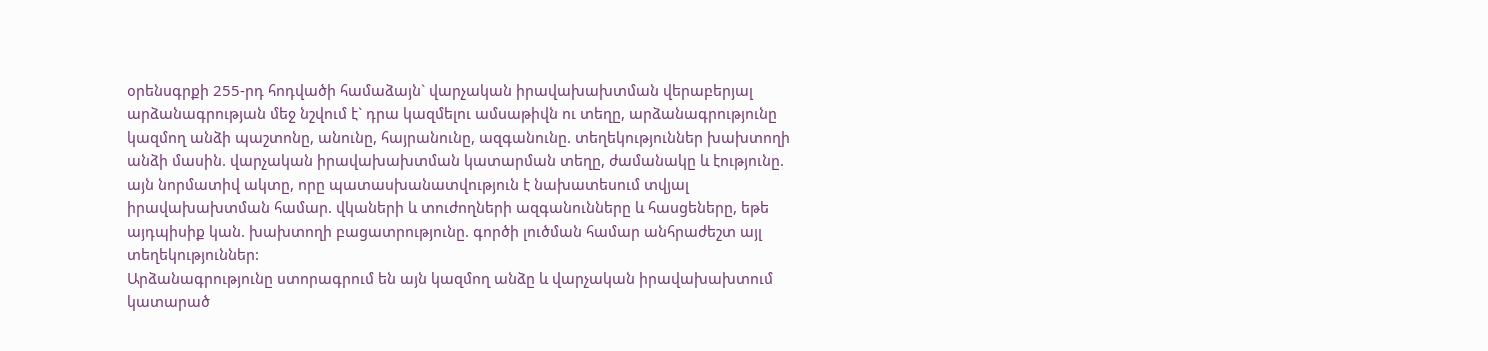օրենսգրքի 255-րդ հոդվածի համաձայն` վարչական իրավախախտման վերաբերյալ արձանագրության մեջ նշվում է` դրա կազմելու ամսաթիվն ու տեղը, արձանագրությունը կազմող անձի պաշտոնը, անունը, հայրանունը, ազգանունը. տեղեկություններ խախտողի անձի մասին. վարչական իրավախախտման կատարման տեղը, ժամանակը և էությունը. այն նորմատիվ ակտը, որը պատասխանատվություն է նախատեսում տվյալ իրավախախտման համար. վկաների և տուժողների ազգանունները և հասցեները, եթե այդպիսիք կան. խախտողի բացատրությունը. գործի լուծման համար անհրաժեշտ այլ տեղեկություններ:
Արձանագրությունը ստորագրում են այն կազմող անձը և վարչական իրավախախտում կատարած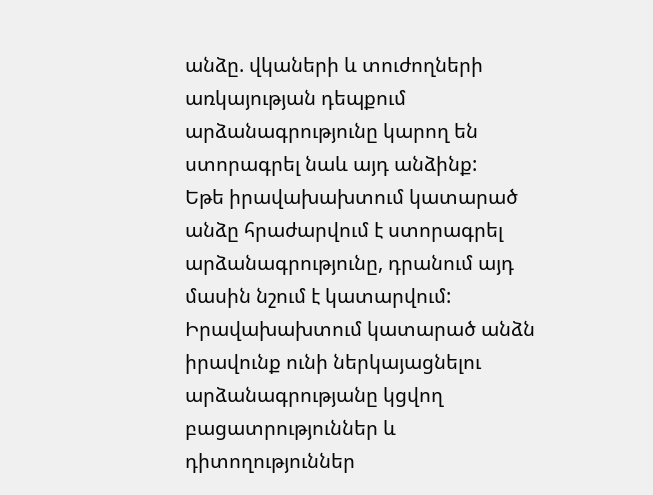անձը. վկաների և տուժողների առկայության դեպքում արձանագրությունը կարող են ստորագրել նաև այդ անձինք:
Եթե իրավախախտում կատարած անձը հրաժարվում է ստորագրել արձանագրությունը, դրանում այդ մասին նշում է կատարվում: Իրավախախտում կատարած անձն իրավունք ունի ներկայացնելու արձանագրությանը կցվող բացատրություններ և դիտողություններ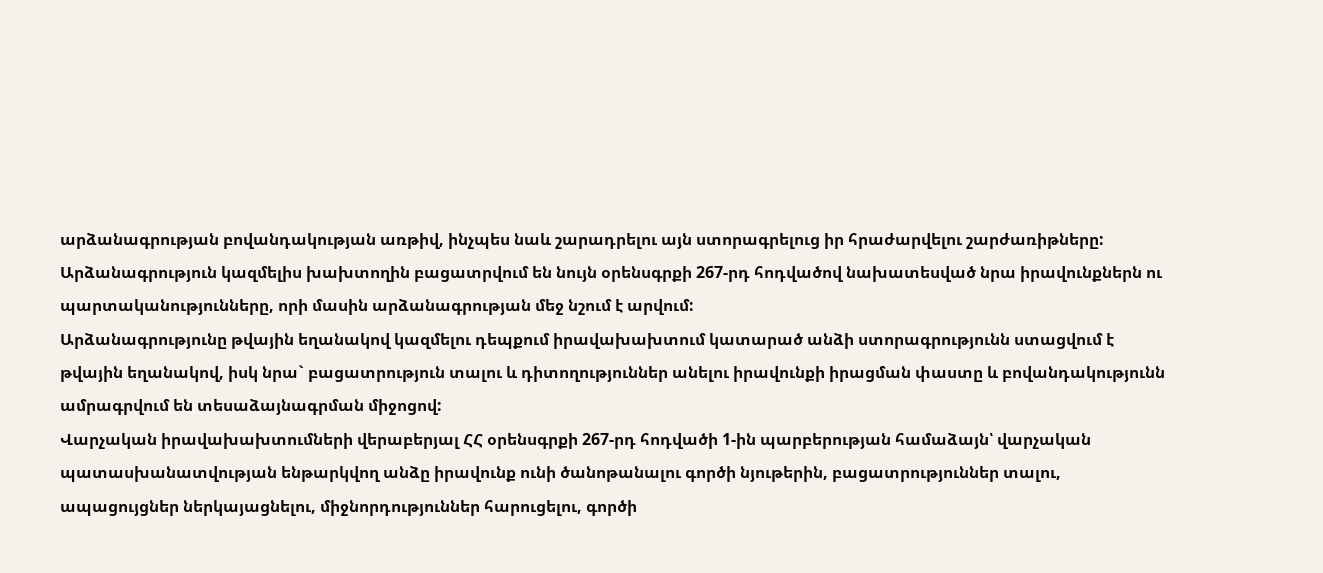արձանագրության բովանդակության առթիվ, ինչպես նաև շարադրելու այն ստորագրելուց իր հրաժարվելու շարժառիթները:
Արձանագրություն կազմելիս խախտողին բացատրվում են նույն օրենսգրքի 267-րդ հոդվածով նախատեսված նրա իրավունքներն ու պարտականությունները, որի մասին արձանագրության մեջ նշում է արվում:
Արձանագրությունը թվային եղանակով կազմելու դեպքում իրավախախտում կատարած անձի ստորագրությունն ստացվում է թվային եղանակով, իսկ նրա` բացատրություն տալու և դիտողություններ անելու իրավունքի իրացման փաստը և բովանդակությունն ամրագրվում են տեսաձայնագրման միջոցով:
Վարչական իրավախախտումների վերաբերյալ ՀՀ օրենսգրքի 267-րդ հոդվածի 1-ին պարբերության համաձայն՝ վարչական պատասխանատվության ենթարկվող անձը իրավունք ունի ծանոթանալու գործի նյութերին, բացատրություններ տալու, ապացույցներ ներկայացնելու, միջնորդություններ հարուցելու, գործի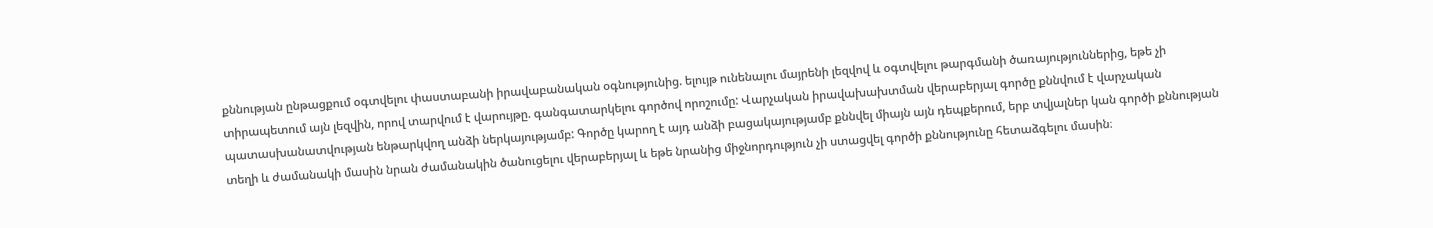քննության ընթացքում օգտվելու փաստաբանի իրավաբանական օգնությունից. ելույթ ունենալու մայրենի լեզվով և օգտվելու թարգմանի ծառայություններից, եթե չի տիրապետում այն լեզվին, որով տարվում է վարույթը. գանգատարկելու գործով որոշումը: Վարչական իրավախախտման վերաբերյալ գործը քննվում է վարչական պատասխանատվության ենթարկվող անձի ներկայությամբ: Գործը կարող է այդ անձի բացակայությամբ քննվել միայն այն դեպքերում, երբ տվյալներ կան գործի քննության տեղի և ժամանակի մասին նրան ժամանակին ծանուցելու վերաբերյալ և եթե նրանից միջնորդություն չի ստացվել գործի քննությունը հետաձգելու մասին։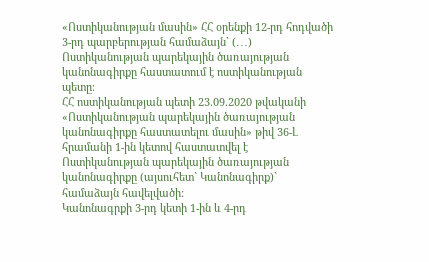«Ոստիկանության մասին» ՀՀ օրենքի 12-րդ հոդվածի 3-րդ պարբերության համաձայն` (․․․) Ոստիկանության պարեկային ծառայության կանոնագիրքը հաստատում է ոստիկանության պետը։
ՀՀ ոստիկանության պետի 23.09.2020 թվականի «Ոստիկանության պարեկային ծառայության կանոնագիրքը հաստատելու մասին» թիվ 36-Լ հրամանի 1-ին կետով հաստատվել է Ոստիկանության պարեկային ծառայության կանոնագիրքը (այսուհետ` Կանոնագիրք)` համաձայն հավելվածի:
Կանոնագրքի 3-րդ կետի 1-ին և 4-րդ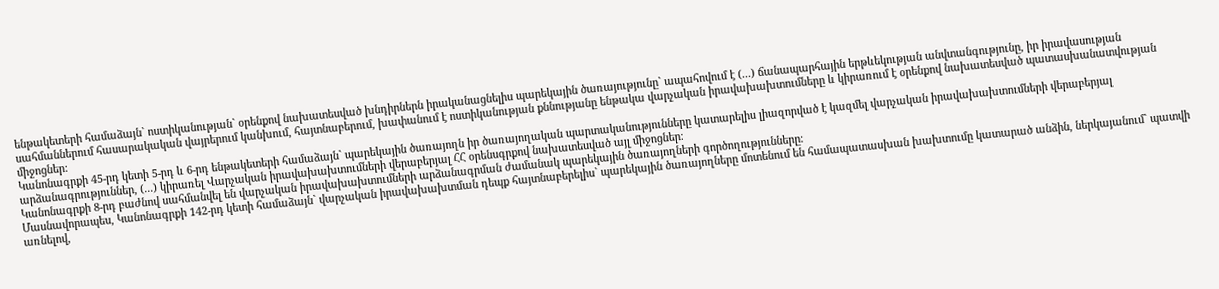ենթակետերի համաձայն` ոստիկանության` օրենքով նախատեսված խնդիրներն իրականացնելիս պարեկային ծառայությունը` ապահովում է (...) ճանապարհային երթևեկության անվտանգությունը, իր իրավասության սահմաններում հասարակական վայրերում կանխում, հայտնաբերում, խափանում է ոստիկանության քննությանը ենթակա վարչական իրավախախտումները և կիրառում է օրենքով նախատեսված պատասխանատվության միջոցներ:
Կանոնագրքի 45-րդ կետի 5-րդ և 6-րդ ենթակետերի համաձայն` պարեկային ծառայողն իր ծառայողական պարտականությունները կատարելիս լիազորված է կազմել վարչական իրավախախտումների վերաբերյալ արձանագրություններ, (...) կիրառել Վարչական իրավախախտումների վերաբերյալ ՀՀ օրենսգրքով նախատեսված այլ միջոցներ։
Կանոնագրքի 8-րդ բաժնով սահմանվել են վարչական իրավախախտումների արձանագրման ժամանակ պարեկային ծառայողների գործողությունները։
Մասնավորապես, Կանոնագրքի 142-րդ կետի համաձայն` վարչական իրավախախտման դեպք հայտնաբերելիս` պարեկային ծառայողները մոտենում են համապատասխան խախտումը կատարած անձին, ներկայանում` պատվի առնելով,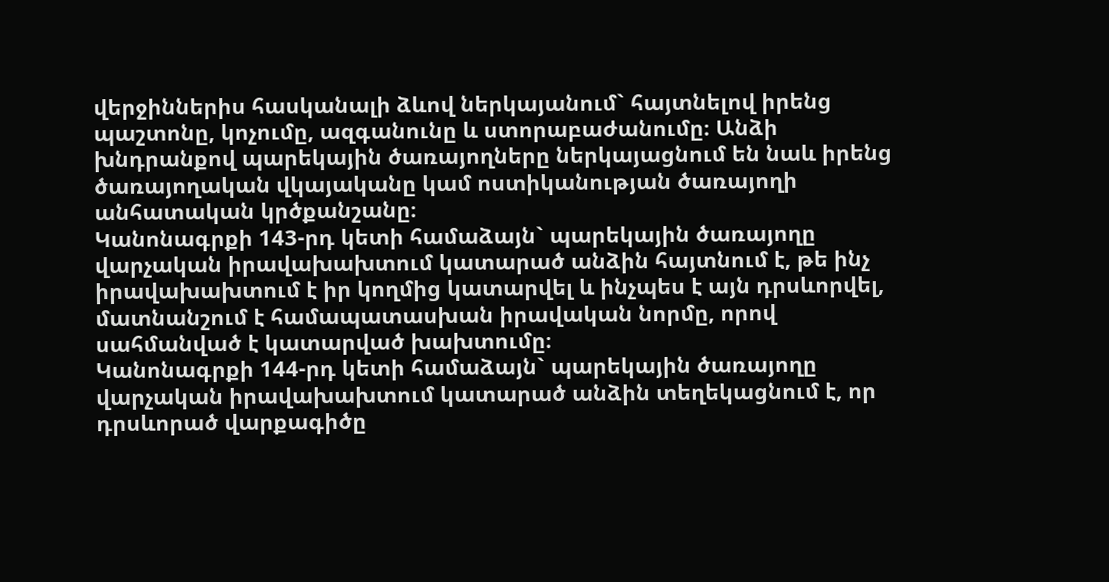վերջիններիս հասկանալի ձևով ներկայանում` հայտնելով իրենց պաշտոնը, կոչումը, ազգանունը և ստորաբաժանումը։ Անձի խնդրանքով պարեկային ծառայողները ներկայացնում են նաև իրենց ծառայողական վկայականը կամ ոստիկանության ծառայողի անհատական կրծքանշանը։
Կանոնագրքի 143-րդ կետի համաձայն` պարեկային ծառայողը վարչական իրավախախտում կատարած անձին հայտնում է, թե ինչ իրավախախտում է իր կողմից կատարվել և ինչպես է այն դրսևորվել, մատնանշում է համապատասխան իրավական նորմը, որով սահմանված է կատարված խախտումը։
Կանոնագրքի 144-րդ կետի համաձայն` պարեկային ծառայողը վարչական իրավախախտում կատարած անձին տեղեկացնում է, որ դրսևորած վարքագիծը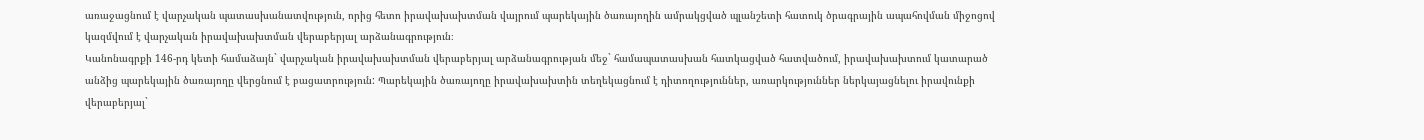առաջացնում է վարչական պատասխանատվություն, որից հետո իրավախախտման վայրում պարեկային ծառայողին ամրակցված պլանշետի հատուկ ծրագրային ապահովման միջոցով կազմվում է վարչական իրավախախտման վերաբերյալ արձանագրություն։
Կանոնագրքի 146-րդ կետի համաձայն` վարչական իրավախախտման վերաբերյալ արձանագրության մեջ` համապատասխան հատկացված հատվածում, իրավախախտում կատարած անձից պարեկային ծառայողը վերցնում է բացատրություն: Պարեկային ծառայողը իրավախախտին տեղեկացնում է դիտողություններ, առարկություններ ներկայացնելու իրավունքի վերաբերյալ`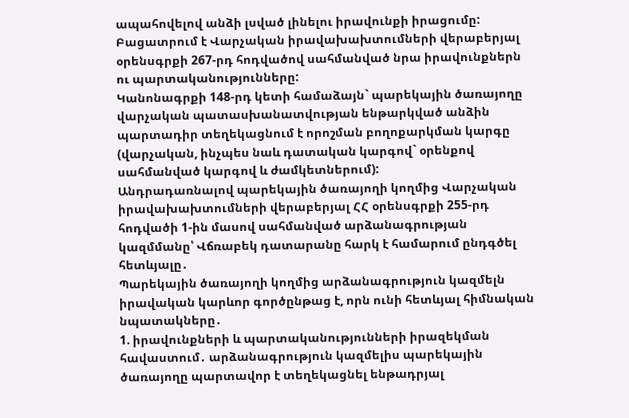ապահովելով անձի լսված լինելու իրավունքի իրացումը: Բացատրում է Վարչական իրավախախտումների վերաբերյալ օրենսգրքի 267-րդ հոդվածով սահմանված նրա իրավունքներն ու պարտականությունները:
Կանոնագրքի 148-րդ կետի համաձայն` պարեկային ծառայողը վարչական պատասխանատվության ենթարկված անձին պարտադիր տեղեկացնում է որոշման բողոքարկման կարգը (վարչական, ինչպես նաև դատական կարգով` օրենքով սահմանված կարգով և ժամկետներում):
Անդրադառնալով պարեկային ծառայողի կողմից Վարչական իրավախախտումների վերաբերյալ ՀՀ օրենսգրքի 255-րդ հոդվածի 1-ին մասով սահմանված արձանագրության կազմմանը՝ Վճռաբեկ դատարանը հարկ է համարում ընդգծել հետևյալը․
Պարեկային ծառայողի կողմից արձանագրություն կազմելն իրավական կարևոր գործընթաց է, որն ունի հետևյալ հիմնական նպատակները․
1. իրավունքների և պարտականությունների իրազեկման հավաստում․ արձանագրություն կազմելիս պարեկային ծառայողը պարտավոր է տեղեկացնել ենթադրյալ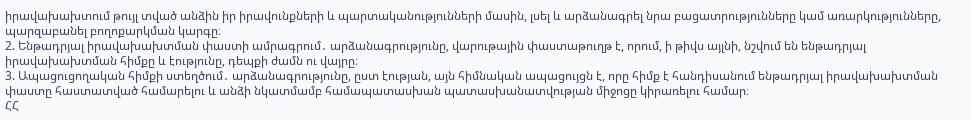իրավախախտում թույլ տված անձին իր իրավունքների և պարտականությունների մասին, լսել և արձանագրել նրա բացատրությունները կամ առարկությունները, պարզաբանել բողոքարկման կարգը։
2. Ենթադրյալ իրավախախտման փաստի ամրագրում․ արձանագրությունը, վարութային փաստաթուղթ է, որում, ի թիվս այլնի, նշվում են ենթադրյալ իրավախախտման հիմքը և էությունը, դեպքի ժամն ու վայրը։
3. Ապացուցողական հիմքի ստեղծում․ արձանագրությունը, ըստ էության, այն հիմնական ապացույցն է, որը հիմք է հանդիսանում ենթադրյալ իրավախախտման փաստը հաստատված համարելու և անձի նկատմամբ համապատասխան պատասխանատվության միջոցը կիրառելու համար։
ՀՀ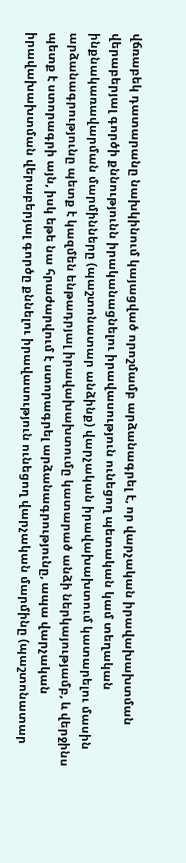վճռաբեկ դատարանը նախկինում կայացված որոշմամբ արձանագրել է, որ վարչական իրավախախտման վերաբերյալ գործի քննությունն իրականացնելու իրավասություն ունեցող պետական կամ տեղական ինքնակառավարման մարմինները (պաշտոնատար անձինք) վարչական իրավախախտում կատարելու մասին արձանագրությունը պետք է կազմեն ենթադրյալ իրավախախտումը կատարած անձի ներկայությամբ, և վերջինս պետք է ստորագրի այն, իսկ եթե նա հրաժարվում է ստորագրել արձանագրությունը, ապա վարչական իրավախախտման վերաբերյալ գործը քննելու իրավասություն ունեցող վարչական մարմինը (պաշտոնատար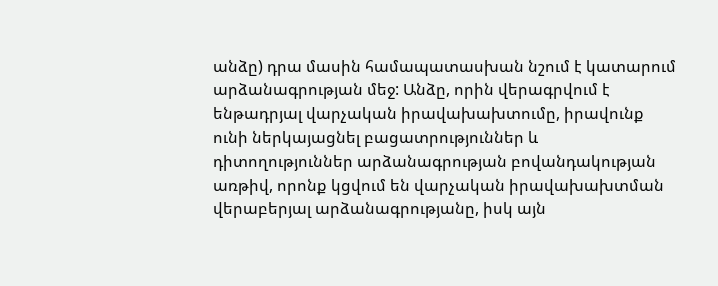անձը) դրա մասին համապատասխան նշում է կատարում արձանագրության մեջ: Անձը, որին վերագրվում է ենթադրյալ վարչական իրավախախտումը, իրավունք ունի ներկայացնել բացատրություններ և դիտողություններ արձանագրության բովանդակության առթիվ, որոնք կցվում են վարչական իրավախախտման վերաբերյալ արձանագրությանը, իսկ այն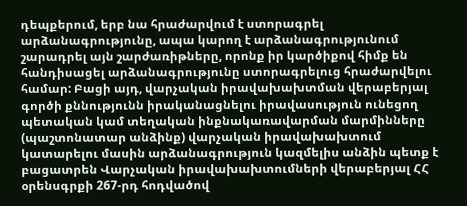դեպքերում, երբ նա հրաժարվում է ստորագրել արձանագրությունը, ապա կարող է արձանագրությունում շարադրել այն շարժառիթները, որոնք իր կարծիքով հիմք են հանդիսացել արձանագրությունը ստորագրելուց հրաժարվելու համար: Բացի այդ, վարչական իրավախախտման վերաբերյալ գործի քննությունն իրականացնելու իրավասություն ունեցող պետական կամ տեղական ինքնակառավարման մարմինները (պաշտոնատար անձինք) վարչական իրավախախտում կատարելու մասին արձանագրություն կազմելիս անձին պետք է բացատրեն Վարչական իրավախախտումների վերաբերյալ ՀՀ օրենսգրքի 267-րդ հոդվածով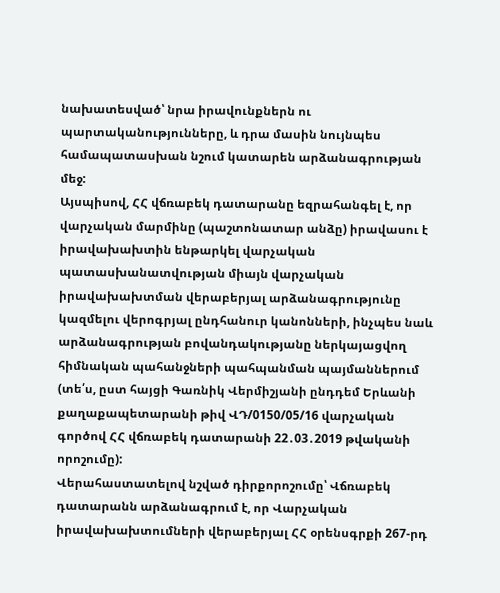նախատեսված՝ նրա իրավունքներն ու պարտականությունները, և դրա մասին նույնպես համապատասխան նշում կատարեն արձանագրության մեջ:
Այսպիսով, ՀՀ վճռաբեկ դատարանը եզրահանգել է, որ վարչական մարմինը (պաշտոնատար անձը) իրավասու է իրավախախտին ենթարկել վարչական պատասխանատվության միայն վարչական իրավախախտման վերաբերյալ արձանագրությունը կազմելու վերոգրյալ ընդհանուր կանոնների, ինչպես նաև արձանագրության բովանդակությանը ներկայացվող հիմնական պահանջների պահպանման պայմաններում (տե՛ս, ըստ հայցի Գառնիկ Վերմիշյանի ընդդեմ Երևանի քաղաքապետարանի թիվ ՎԴ/0150/05/16 վարչական գործով ՀՀ վճռաբեկ դատարանի 22․03․2019 թվականի որոշումը):
Վերահաստատելով նշված դիրքորոշումը՝ Վճռաբեկ դատարանն արձանագրում է, որ Վարչական իրավախախտումների վերաբերյալ ՀՀ օրենսգրքի 267-րդ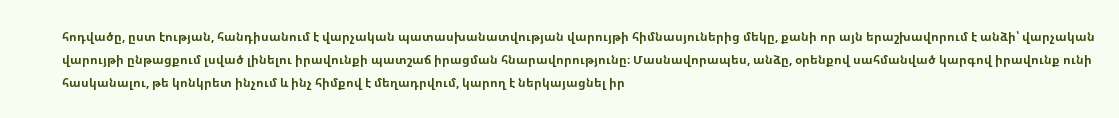հոդվածը, ըստ էության, հանդիսանում է վարչական պատասխանատվության վարույթի հիմնասյուներից մեկը, քանի որ այն երաշխավորում է անձի՝ վարչական վարույթի ընթացքում լսված լինելու իրավունքի պատշաճ իրացման հնարավորությունը։ Մասնավորապես, անձը, օրենքով սահմանված կարգով իրավունք ունի հասկանալու, թե կոնկրետ ինչում և ինչ հիմքով է մեղադրվում, կարող է ներկայացնել իր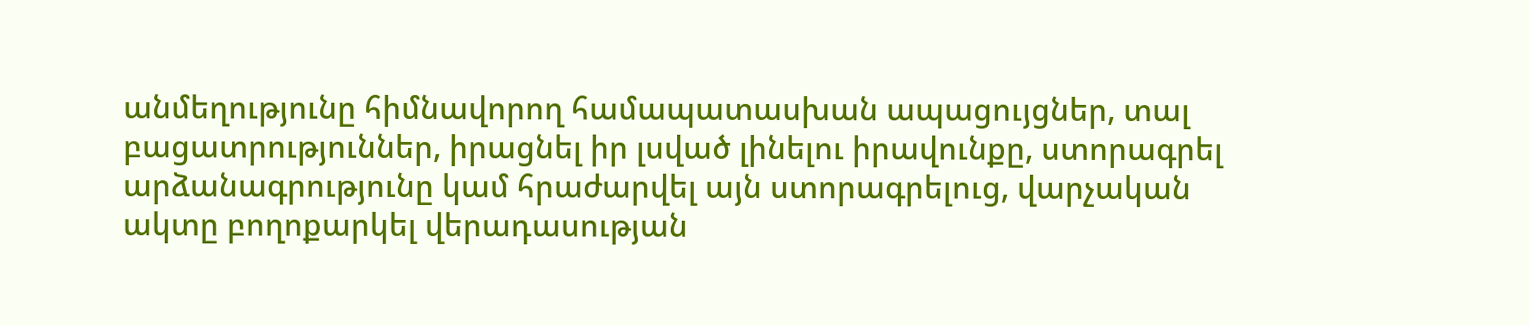անմեղությունը հիմնավորող համապատասխան ապացույցներ, տալ բացատրություններ, իրացնել իր լսված լինելու իրավունքը, ստորագրել արձանագրությունը կամ հրաժարվել այն ստորագրելուց, վարչական ակտը բողոքարկել վերադասության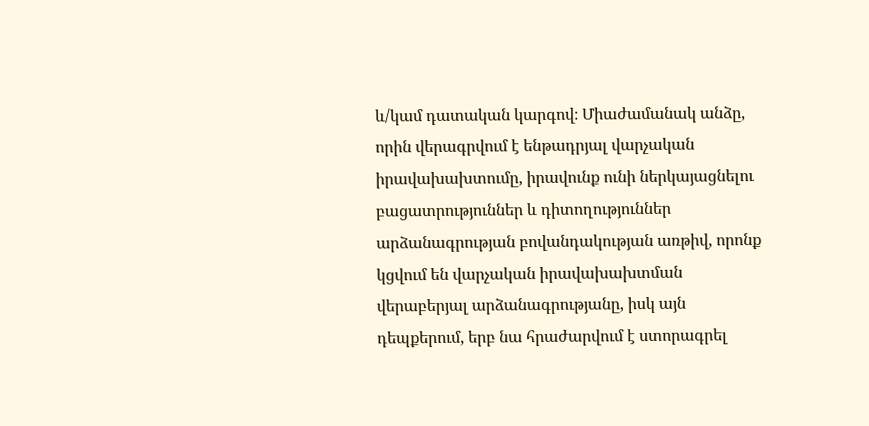և/կամ դատական կարգով։ Միաժամանակ անձը, որին վերագրվում է ենթադրյալ վարչական իրավախախտումը, իրավունք ունի ներկայացնելու բացատրություններ և դիտողություններ արձանագրության բովանդակության առթիվ, որոնք կցվում են վարչական իրավախախտման վերաբերյալ արձանագրությանը, իսկ այն դեպքերում, երբ նա հրաժարվում է ստորագրել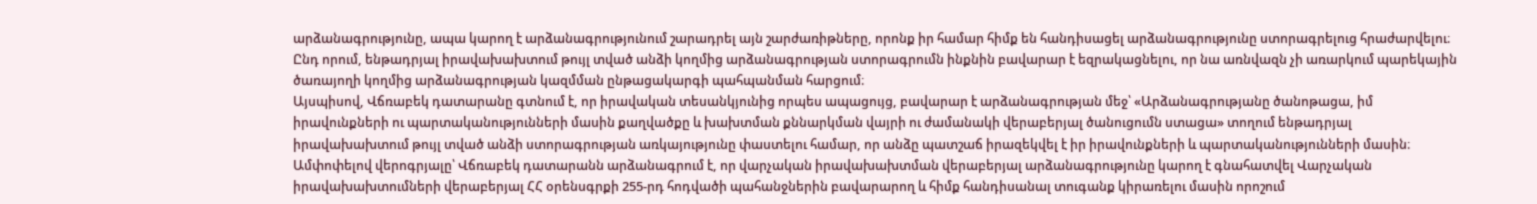արձանագրությունը, ապա կարող է արձանագրությունում շարադրել այն շարժառիթները, որոնք իր համար հիմք են հանդիսացել արձանագրությունը ստորագրելուց հրաժարվելու։ Ընդ որում, ենթադրյալ իրավախախտում թույլ տված անձի կողմից արձանագրության ստորագրումն ինքնին բավարար է եզրակացնելու, որ նա առնվազն չի առարկում պարեկային ծառայողի կողմից արձանագրության կազմման ընթացակարգի պահպանման հարցում։
Այսպիսով, Վճռաբեկ դատարանը գտնում է, որ իրավական տեսանկյունից որպես ապացույց, բավարար է արձանագրության մեջ՝ «Արձանագրությանը ծանոթացա, իմ իրավունքների ու պարտականությունների մասին քաղվածքը և խախտման քննարկման վայրի ու ժամանակի վերաբերյալ ծանուցումն ստացա» տողում ենթադրյալ իրավախախտում թույլ տված անձի ստորագրության առկայությունը փաստելու համար, որ անձը պատշաճ իրազեկվել է իր իրավունքների և պարտականությունների մասին։
Ամփոփելով վերոգրյալը՝ Վճռաբեկ դատարանն արձանագրում է, որ վարչական իրավախախտման վերաբերյալ արձանագրությունը կարող է գնահատվել Վարչական իրավախախտումների վերաբերյալ ՀՀ օրենսգրքի 255-րդ հոդվածի պահանջներին բավարարող և հիմք հանդիսանալ տուգանք կիրառելու մասին որոշում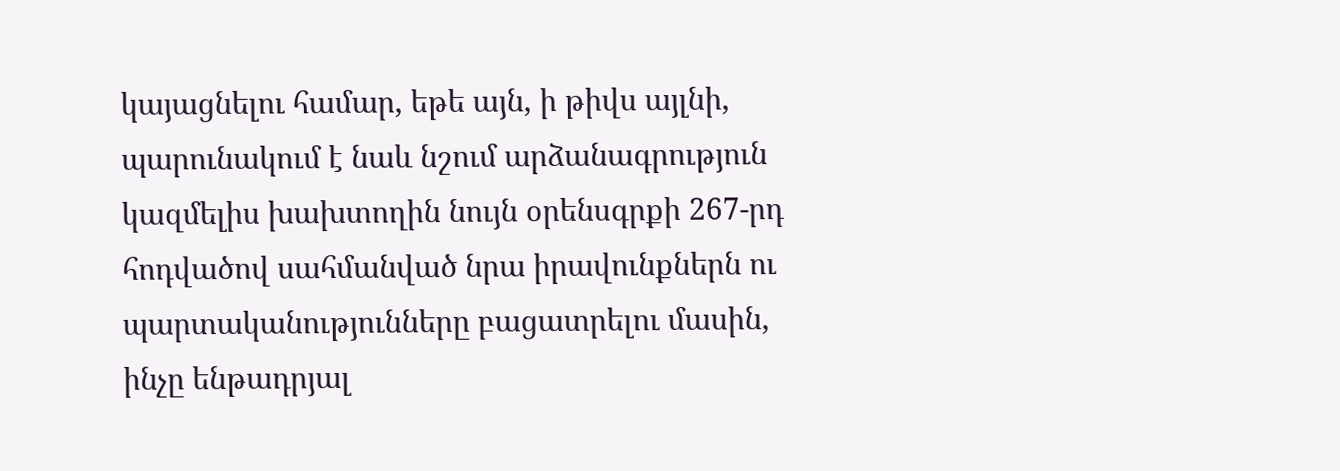կայացնելու համար, եթե այն, ի թիվս այլնի, պարունակում է նաև նշում արձանագրություն կազմելիս խախտողին նույն օրենսգրքի 267-րդ հոդվածով սահմանված նրա իրավունքներն ու պարտականությունները բացատրելու մասին, ինչը ենթադրյալ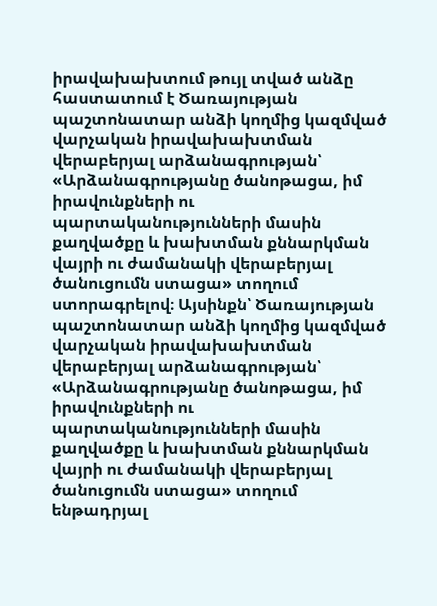իրավախախտում թույլ տված անձը հաստատում է Ծառայության պաշտոնատար անձի կողմից կազմված վարչական իրավախախտման վերաբերյալ արձանագրության՝ «Արձանագրությանը ծանոթացա, իմ իրավունքների ու պարտականությունների մասին քաղվածքը և խախտման քննարկման վայրի ու ժամանակի վերաբերյալ ծանուցումն ստացա» տողում ստորագրելով։ Այսինքն՝ Ծառայության պաշտոնատար անձի կողմից կազմված վարչական իրավախախտման վերաբերյալ արձանագրության՝ «Արձանագրությանը ծանոթացա, իմ իրավունքների ու պարտականությունների մասին քաղվածքը և խախտման քննարկման վայրի ու ժամանակի վերաբերյալ ծանուցումն ստացա» տողում ենթադրյալ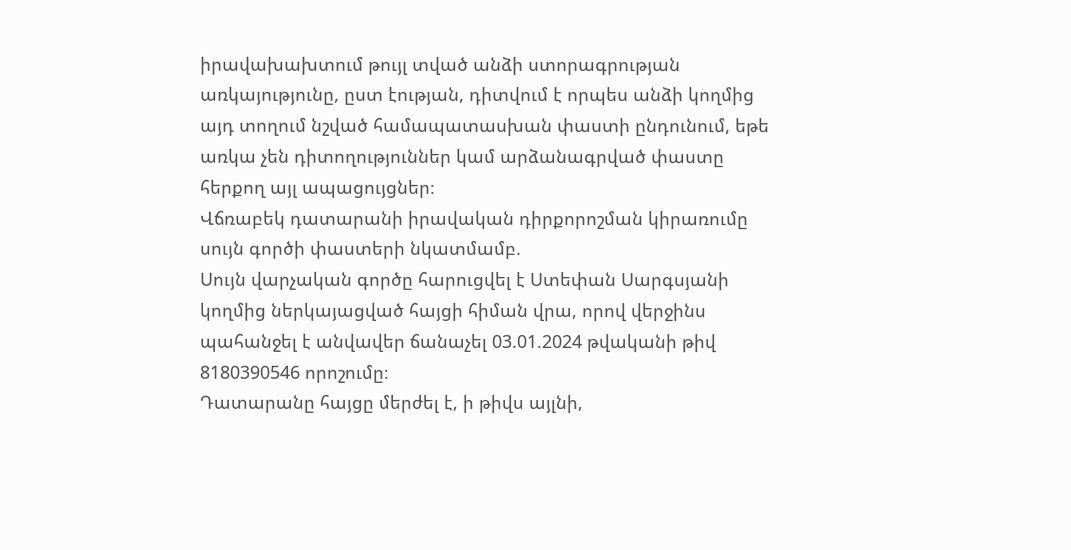իրավախախտում թույլ տված անձի ստորագրության առկայությունը, ըստ էության, դիտվում է որպես անձի կողմից այդ տողում նշված համապատասխան փաստի ընդունում, եթե առկա չեն դիտողություններ կամ արձանագրված փաստը հերքող այլ ապացույցներ։
Վճռաբեկ դատարանի իրավական դիրքորոշման կիրառումը սույն գործի փաստերի նկատմամբ.
Սույն վարչական գործը հարուցվել է Ստեփան Սարգսյանի կողմից ներկայացված հայցի հիման վրա, որով վերջինս պահանջել է անվավեր ճանաչել 03.01.2024 թվականի թիվ 8180390546 որոշումը։
Դատարանը հայցը մերժել է, ի թիվս այլնի,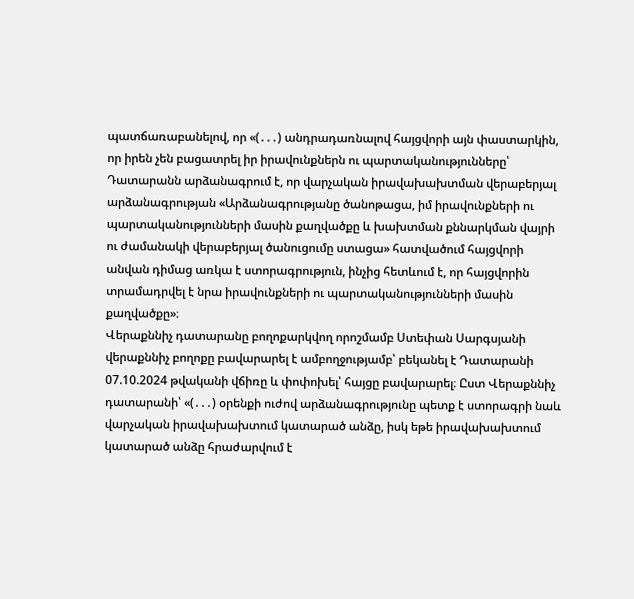պատճառաբանելով, որ «(․․․) անդրադառնալով հայցվորի այն փաստարկին, որ իրեն չեն բացատրել իր իրավունքներն ու պարտականությունները՝ Դատարանն արձանագրում է, որ վարչական իրավախախտման վերաբերյալ արձանագրության «Արձանագրությանը ծանոթացա, իմ իրավունքների ու պարտականությունների մասին քաղվածքը և խախտման քննարկման վայրի ու ժամանակի վերաբերյալ ծանուցումը ստացա» հատվածում հայցվորի անվան դիմաց առկա է ստորագրություն, ինչից հետևում է, որ հայցվորին տրամադրվել է նրա իրավունքների ու պարտականությունների մասին քաղվածքը»։
Վերաքննիչ դատարանը բողոքարկվող որոշմամբ Ստեփան Սարգսյանի վերաքննիչ բողոքը բավարարել է ամբողջությամբ՝ բեկանել է Դատարանի 07.10.2024 թվականի վճիռը և փոփոխել՝ հայցը բավարարել։ Ըստ Վերաքննիչ դատարանի՝ «(․․․) օրենքի ուժով արձանագրությունը պետք է ստորագրի նաև վարչական իրավախախտում կատարած անձը, իսկ եթե իրավախախտում կատարած անձը հրաժարվում է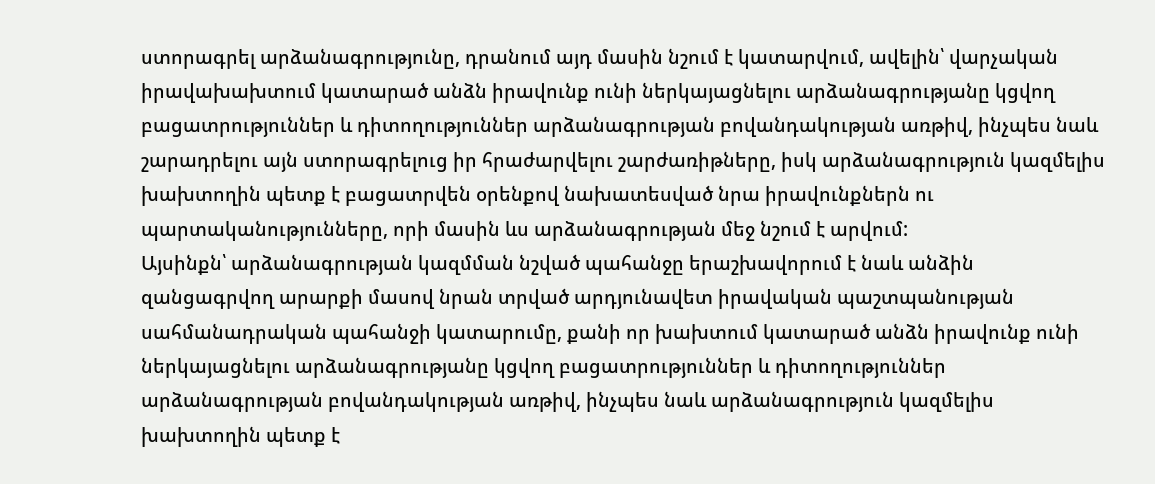ստորագրել արձանագրությունը, դրանում այդ մասին նշում է կատարվում, ավելին՝ վարչական իրավախախտում կատարած անձն իրավունք ունի ներկայացնելու արձանագրությանը կցվող բացատրություններ և դիտողություններ արձանագրության բովանդակության առթիվ, ինչպես նաև շարադրելու այն ստորագրելուց իր հրաժարվելու շարժառիթները, իսկ արձանագրություն կազմելիս խախտողին պետք է բացատրվեն օրենքով նախատեսված նրա իրավունքներն ու պարտականությունները, որի մասին ևս արձանագրության մեջ նշում է արվում:
Այսինքն՝ արձանագրության կազմման նշված պահանջը երաշխավորում է նաև անձին զանցագրվող արարքի մասով նրան տրված արդյունավետ իրավական պաշտպանության սահմանադրական պահանջի կատարումը, քանի որ խախտում կատարած անձն իրավունք ունի ներկայացնելու արձանագրությանը կցվող բացատրություններ և դիտողություններ արձանագրության բովանդակության առթիվ, ինչպես նաև արձանագրություն կազմելիս խախտողին պետք է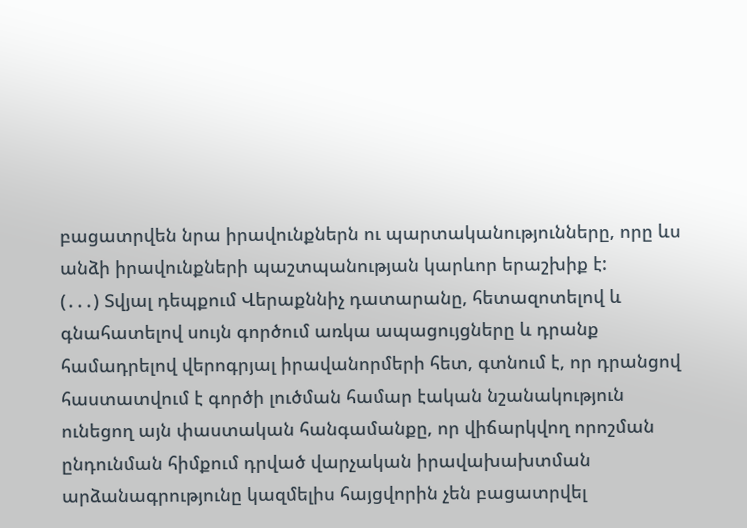բացատրվեն նրա իրավունքներն ու պարտականությունները, որը ևս անձի իրավունքների պաշտպանության կարևոր երաշխիք է:
(․․․) Տվյալ դեպքում Վերաքննիչ դատարանը, հետազոտելով և գնահատելով սույն գործում առկա ապացույցները և դրանք համադրելով վերոգրյալ իրավանորմերի հետ, գտնում է, որ դրանցով հաստատվում է գործի լուծման համար էական նշանակություն ունեցող այն փաստական հանգամանքը, որ վիճարկվող որոշման ընդունման հիմքում դրված վարչական իրավախախտման արձանագրությունը կազմելիս հայցվորին չեն բացատրվել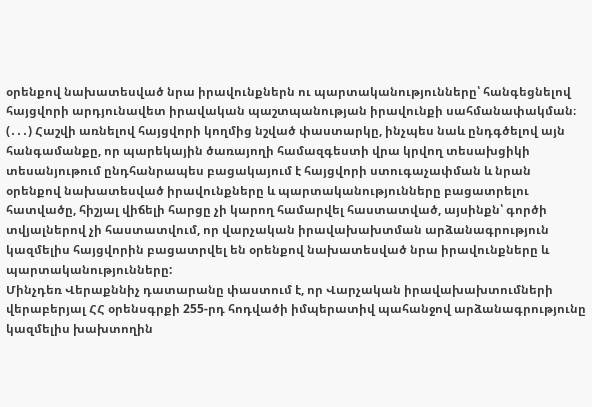օրենքով նախատեսված նրա իրավունքներն ու պարտականությունները՝ հանգեցնելով հայցվորի արդյունավետ իրավական պաշտպանության իրավունքի սահմանափակման։
(․․․) Հաշվի առնելով հայցվորի կողմից նշված փաստարկը, ինչպես նաև ընդգծելով այն հանգամանքը, որ պարեկային ծառայողի համազգեստի վրա կրվող տեսախցիկի տեսանյութում ընդհանրապես բացակայում է հայցվորի ստուգաչափման և նրան օրենքով նախատեսված իրավունքները և պարտականությունները բացատրելու հատվածը, հիշյալ վիճելի հարցը չի կարող համարվել հաստատված, այսինքն՝ գործի տվյալներով չի հաստատվում, որ վարչական իրավախախտման արձանագրություն կազմելիս հայցվորին բացատրվել են օրենքով նախատեսված նրա իրավունքները և պարտականությունները:
Մինչդեռ Վերաքննիչ դատարանը փաստում է, որ Վարչական իրավախախտումների վերաբերյալ ՀՀ օրենսգրքի 255-րդ հոդվածի իմպերատիվ պահանջով արձանագրությունը կազմելիս խախտողին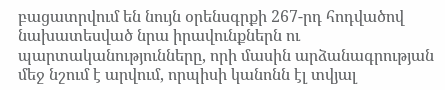բացատրվում են նույն օրենսգրքի 267-րդ հոդվածով նախատեսված նրա իրավունքներն ու պարտականությունները, որի մասին արձանագրության մեջ նշում է արվում, որպիսի կանոնն էլ տվյալ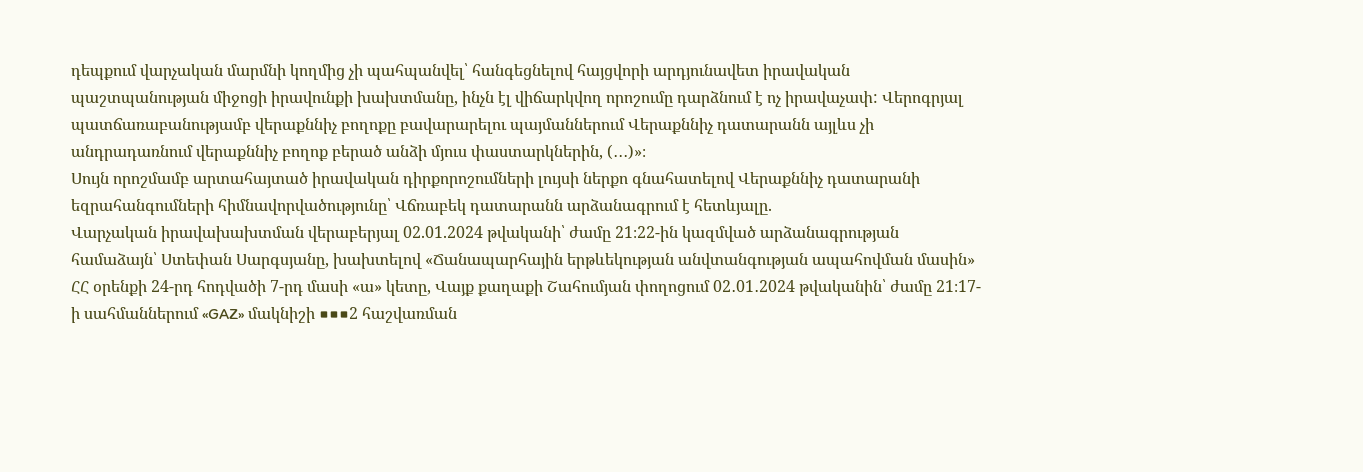դեպքում վարչական մարմնի կողմից չի պահպանվել՝ հանգեցնելով հայցվորի արդյունավետ իրավական պաշտպանության միջոցի իրավունքի խախտմանը, ինչն էլ վիճարկվող որոշումը դարձնում է ոչ իրավաչափ: Վերոգրյալ պատճառաբանությամբ վերաքննիչ բողոքը բավարարելու պայմաններում Վերաքննիչ դատարանն այլևս չի անդրադառնում վերաքննիչ բողոք բերած անձի մյուս փաստարկներին, (․․․)»։
Սույն որոշմամբ արտահայտած իրավական դիրքորոշումների լույսի ներքո գնահատելով Վերաքննիչ դատարանի եզրահանգումների հիմնավորվածությունը՝ Վճռաբեկ դատարանն արձանագրում է հետևյալը.
Վարչական իրավախախտման վերաբերյալ 02.01.2024 թվականի՝ ժամը 21։22-ին կազմված արձանագրության համաձայն՝ Ստեփան Սարգսյանը, խախտելով «Ճանապարհային երթևեկության անվտանգության ապահովման մասին» ՀՀ օրենքի 24-րդ հոդվածի 7-րդ մասի «ա» կետը, Վայք քաղաքի Շահումյան փողոցում 02․01․2024 թվականին՝ ժամը 21։17-ի սահմաններում «GAZ» մակնիշի ■■■2 հաշվառման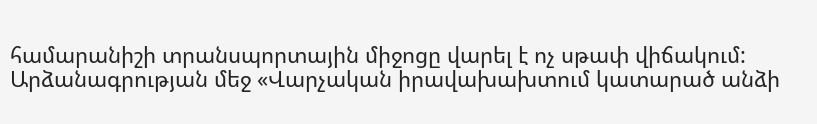համարանիշի տրանսպորտային միջոցը վարել է ոչ սթափ վիճակում: Արձանագրության մեջ «Վարչական իրավախախտում կատարած անձի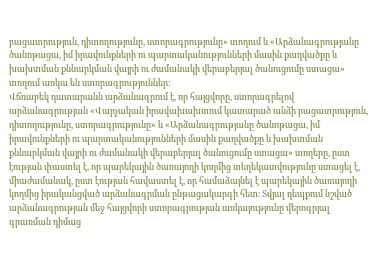բացատրություն, դիտողությունը, ստորագրությունը» տողում և «Արձանագրությանը ծանոթացա, իմ իրավունքների ու պարտականությունների մասին քաղվածքը և խախտման քննարկման վայրի ու ժամանակի վերաբերյալ ծանուցումը ստացա» տողում առկա են ստորագրություններ։
Վճռաբեկ դատարանն արձանագրում է, որ հայցվորը, ստորագրելով արձանագրության «Վարչական իրավախախտում կատարած անձի բացատրություն, դիտողությունը, ստորագրությունը» և «Արձանագրությանը ծանոթացա, իմ իրավունքների ու պարտականությունների մասին քաղվածքը և խախտման քննարկման վայրի ու ժամանակի վերաբերյալ ծանուցումը ստացա» տողերը, ըստ էության փաստել է, որ պարեկային ծառայողի կողմից տեղեկատվությունը ստացել է, միաժամանակ, ըստ էության հավաստել է, որ համաձայնել է պարեկային ծառայողի կողմից իրականցված արձանագրման ընթացակարգի հետ։ Տվյալ դեպքում նշված արձանագրության մեջ հայցվորի ստորագրության առկայությունը վերոգրյալ գրառման դիմաց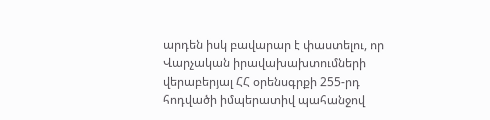արդեն իսկ բավարար է փաստելու, որ Վարչական իրավախախտումների վերաբերյալ ՀՀ օրենսգրքի 255-րդ հոդվածի իմպերատիվ պահանջով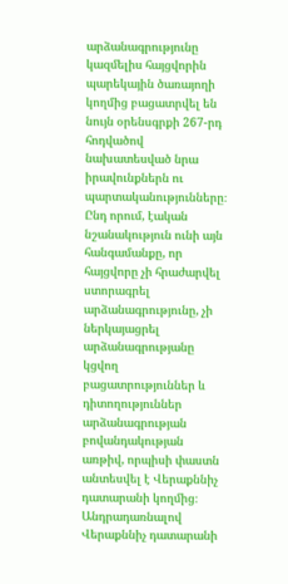արձանագրությունը կազմելիս հայցվորին պարեկային ծառայողի կողմից բացատրվել են նույն օրենսգրքի 267-րդ հոդվածով նախատեսված նրա իրավունքներն ու պարտականությունները։ Ընդ որում, էական նշանակություն ունի այն հանգամանքը, որ հայցվորը չի հրաժարվել ստորագրել արձանագրությունը, չի ներկայացրել արձանագրությանը կցվող բացատրություններ և դիտողություններ արձանագրության բովանդակության առթիվ, որպիսի փաստն անտեսվել է Վերաքննիչ դատարանի կողմից։
Անդրադառնալով Վերաքննիչ դատարանի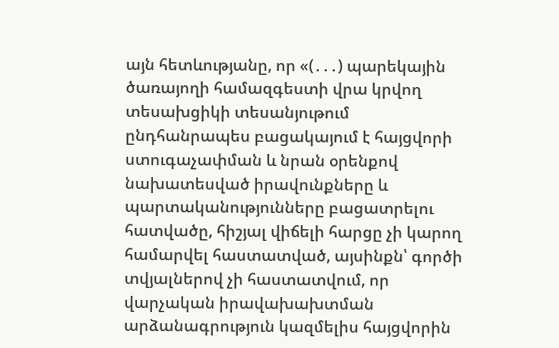այն հետևությանը, որ «(․․․) պարեկային ծառայողի համազգեստի վրա կրվող տեսախցիկի տեսանյութում ընդհանրապես բացակայում է հայցվորի ստուգաչափման և նրան օրենքով նախատեսված իրավունքները և պարտականությունները բացատրելու հատվածը, հիշյալ վիճելի հարցը չի կարող համարվել հաստատված, այսինքն՝ գործի տվյալներով չի հաստատվում, որ վարչական իրավախախտման արձանագրություն կազմելիս հայցվորին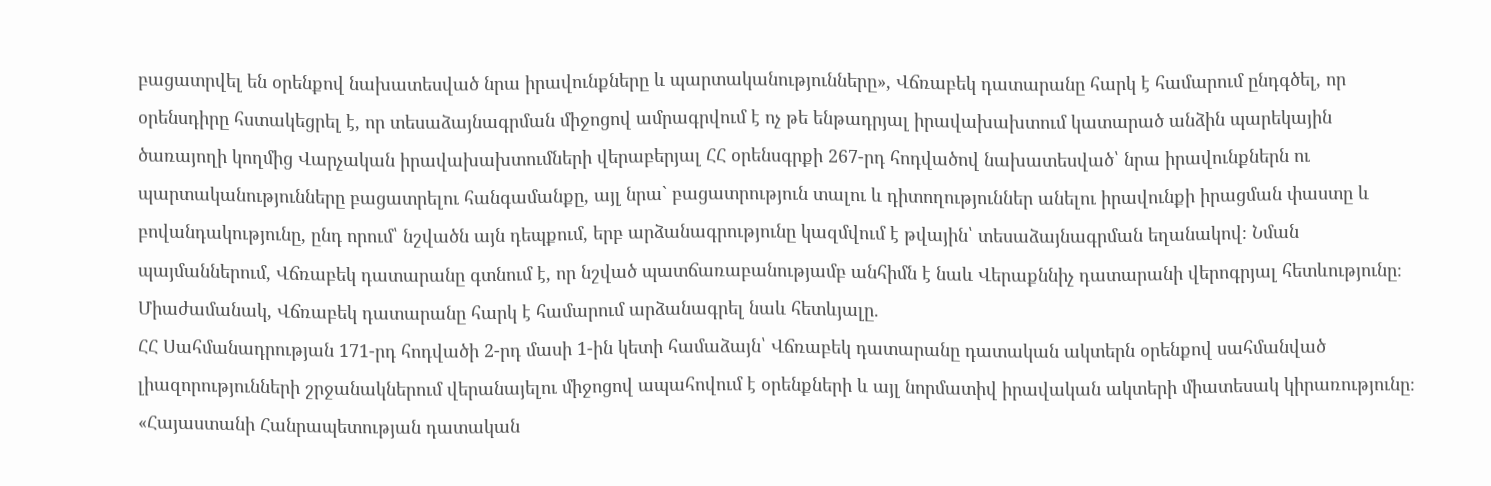բացատրվել են օրենքով նախատեսված նրա իրավունքները և պարտականությունները», Վճռաբեկ դատարանը հարկ է համարում ընդգծել, որ օրենսդիրը հստակեցրել է, որ տեսաձայնագրման միջոցով ամրագրվում է ոչ թե ենթադրյալ իրավախախտում կատարած անձին պարեկային ծառայողի կողմից Վարչական իրավախախտումների վերաբերյալ ՀՀ օրենսգրքի 267-րդ հոդվածով նախատեսված՝ նրա իրավունքներն ու պարտականությունները բացատրելու հանգամանքը, այլ նրա` բացատրություն տալու և դիտողություններ անելու իրավունքի իրացման փաստը և բովանդակությունը, ընդ որում՝ նշվածն այն դեպքում, երբ արձանագրությունը կազմվում է թվային՝ տեսաձայնագրման եղանակով։ Նման պայմաններում, Վճռաբեկ դատարանը գտնում է, որ նշված պատճառաբանությամբ անհիմն է նաև Վերաքննիչ դատարանի վերոգրյալ հետևությունը։
Միաժամանակ, Վճռաբեկ դատարանը հարկ է համարում արձանագրել նաև հետևյալը.
ՀՀ Սահմանադրության 171-րդ հոդվածի 2-րդ մասի 1-ին կետի համաձայն՝ Վճռաբեկ դատարանը դատական ակտերն օրենքով սահմանված լիազորությունների շրջանակներում վերանայելու միջոցով ապահովում է օրենքների և այլ նորմատիվ իրավական ակտերի միատեսակ կիրառությունը։
«Հայաստանի Հանրապետության դատական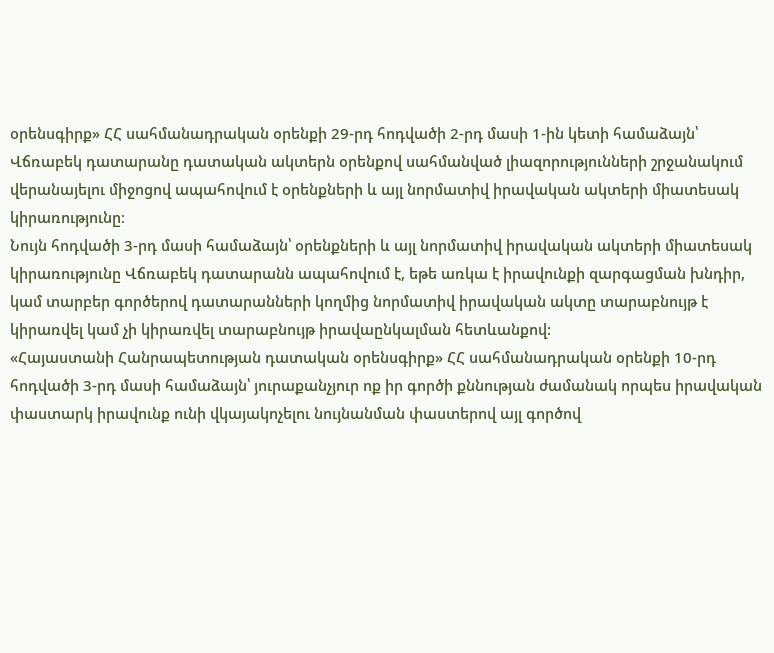օրենսգիրք» ՀՀ սահմանադրական օրենքի 29-րդ հոդվածի 2-րդ մասի 1-ին կետի համաձայն՝ Վճռաբեկ դատարանը դատական ակտերն օրենքով սահմանված լիազորությունների շրջանակում վերանայելու միջոցով ապահովում է օրենքների և այլ նորմատիվ իրավական ակտերի միատեսակ կիրառությունը։
Նույն հոդվածի 3-րդ մասի համաձայն՝ օրենքների և այլ նորմատիվ իրավական ակտերի միատեսակ կիրառությունը Վճռաբեկ դատարանն ապահովում է, եթե առկա է իրավունքի զարգացման խնդիր, կամ տարբեր գործերով դատարանների կողմից նորմատիվ իրավական ակտը տարաբնույթ է կիրառվել կամ չի կիրառվել տարաբնույթ իրավաընկալման հետևանքով:
«Հայաստանի Հանրապետության դատական օրենսգիրք» ՀՀ սահմանադրական օրենքի 10-րդ հոդվածի 3-րդ մասի համաձայն՝ յուրաքանչյուր ոք իր գործի քննության ժամանակ որպես իրավական փաստարկ իրավունք ունի վկայակոչելու նույնանման փաստերով այլ գործով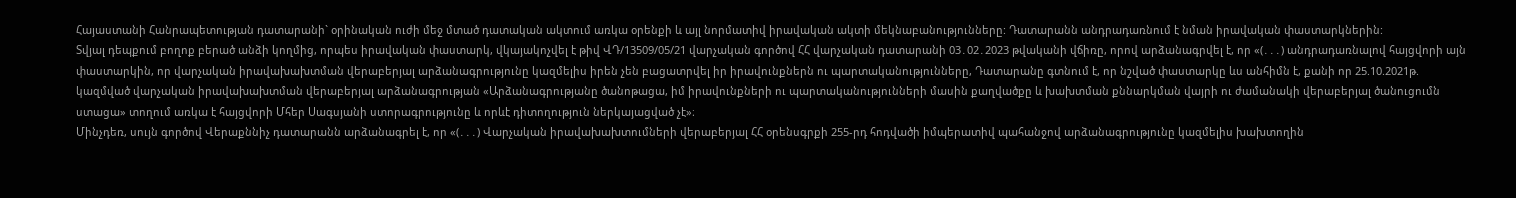Հայաստանի Հանրապետության դատարանի` օրինական ուժի մեջ մտած դատական ակտում առկա օրենքի և այլ նորմատիվ իրավական ակտի մեկնաբանությունները: Դատարանն անդրադառնում է նման իրավական փաստարկներին:
Տվյալ դեպքում բողոք բերած անձի կողմից, որպես իրավական փաստարկ, վկայակոչվել է թիվ ՎԴ/13509/05/21 վարչական գործով ՀՀ վարչական դատարանի 03․02․2023 թվականի վճիռը, որով արձանագրվել է, որ «(․․․) անդրադառնալով հայցվորի այն փաստարկին, որ վարչական իրավախախտման վերաբերյալ արձանագրությունը կազմելիս իրեն չեն բացատրվել իր իրավունքներն ու պարտականությունները, Դատարանը գտնում է, որ նշված փաստարկը ևս անհիմն է, քանի որ 25.10.2021թ. կազմված վարչական իրավախախտման վերաբերյալ արձանագրության «Արձանագրությանը ծանոթացա, իմ իրավունքների ու պարտականությունների մասին քաղվածքը և խախտման քննարկման վայրի ու ժամանակի վերաբերյալ ծանուցումն ստացա» տողում առկա է հայցվորի Մհեր Սագսյանի ստորագրությունը և որևէ դիտողություն ներկայացված չէ»։
Մինչդեռ, սույն գործով Վերաքննիչ դատարանն արձանագրել է, որ «(․․․) Վարչական իրավախախտումների վերաբերյալ ՀՀ օրենսգրքի 255-րդ հոդվածի իմպերատիվ պահանջով արձանագրությունը կազմելիս խախտողին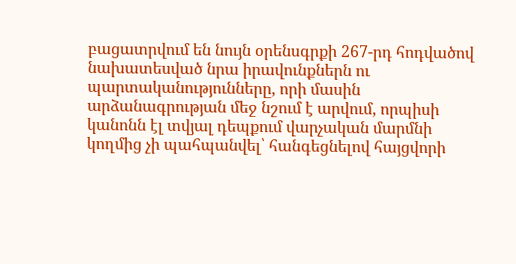բացատրվում են նույն օրենսգրքի 267-րդ հոդվածով նախատեսված նրա իրավունքներն ու պարտականությունները, որի մասին արձանագրության մեջ նշում է արվում, որպիսի կանոնն էլ տվյալ դեպքում վարչական մարմնի կողմից չի պահպանվել՝ հանգեցնելով հայցվորի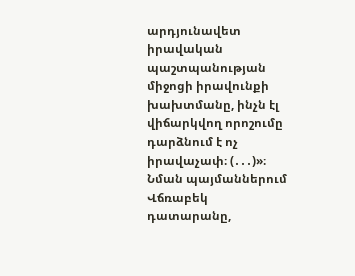արդյունավետ իրավական պաշտպանության միջոցի իրավունքի խախտմանը, ինչն էլ վիճարկվող որոշումը դարձնում է ոչ իրավաչափ։ (․․․)»։
Նման պայմաններում Վճռաբեկ դատարանը,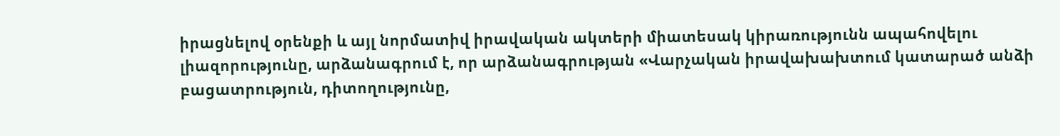իրացնելով օրենքի և այլ նորմատիվ իրավական ակտերի միատեսակ կիրառությունն ապահովելու լիազորությունը, արձանագրում է, որ արձանագրության «Վարչական իրավախախտում կատարած անձի բացատրություն, դիտողությունը,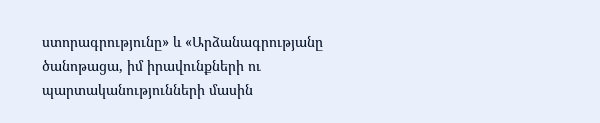ստորագրությունը» և «Արձանագրությանը ծանոթացա, իմ իրավունքների ու պարտականությունների մասին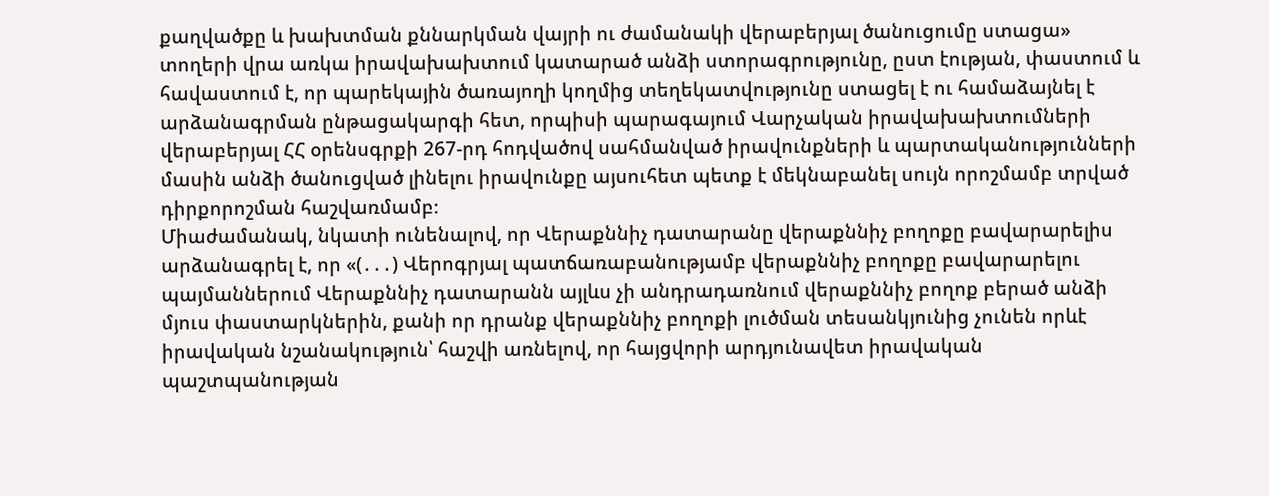քաղվածքը և խախտման քննարկման վայրի ու ժամանակի վերաբերյալ ծանուցումը ստացա» տողերի վրա առկա իրավախախտում կատարած անձի ստորագրությունը, ըստ էության, փաստում և հավաստում է, որ պարեկային ծառայողի կողմից տեղեկատվությունը ստացել է ու համաձայնել է արձանագրման ընթացակարգի հետ, որպիսի պարագայում Վարչական իրավախախտումների վերաբերյալ ՀՀ օրենսգրքի 267-րդ հոդվածով սահմանված իրավունքների և պարտականությունների մասին անձի ծանուցված լինելու իրավունքը այսուհետ պետք է մեկնաբանել սույն որոշմամբ տրված դիրքորոշման հաշվառմամբ։
Միաժամանակ, նկատի ունենալով, որ Վերաքննիչ դատարանը վերաքննիչ բողոքը բավարարելիս արձանագրել է, որ «(․․․) Վերոգրյալ պատճառաբանությամբ վերաքննիչ բողոքը բավարարելու պայմաններում Վերաքննիչ դատարանն այլևս չի անդրադառնում վերաքննիչ բողոք բերած անձի մյուս փաստարկներին, քանի որ դրանք վերաքննիչ բողոքի լուծման տեսանկյունից չունեն որևէ իրավական նշանակություն՝ հաշվի առնելով, որ հայցվորի արդյունավետ իրավական պաշտպանության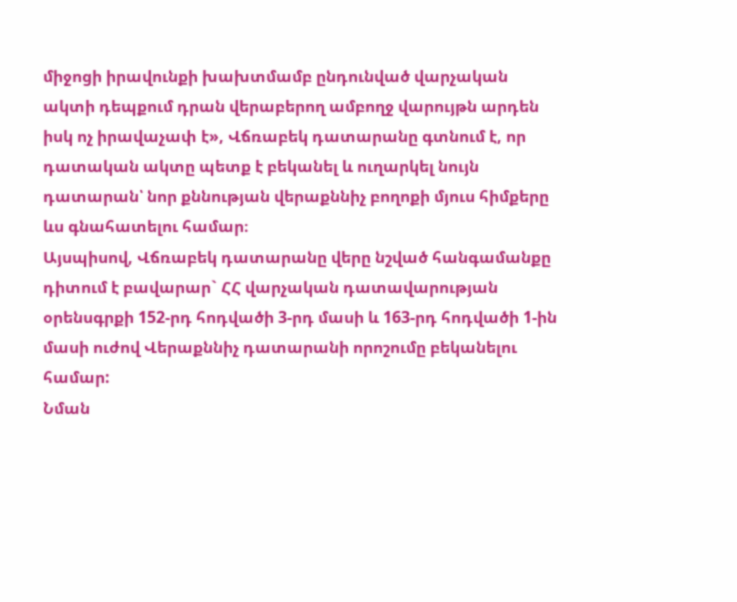միջոցի իրավունքի խախտմամբ ընդունված վարչական ակտի դեպքում դրան վերաբերող ամբողջ վարույթն արդեն իսկ ոչ իրավաչափ է», Վճռաբեկ դատարանը գտնում է, որ դատական ակտը պետք է բեկանել և ուղարկել նույն դատարան՝ նոր քննության վերաքննիչ բողոքի մյուս հիմքերը ևս գնահատելու համար։
Այսպիսով, Վճռաբեկ դատարանը վերը նշված հանգամանքը դիտում է բավարար` ՀՀ վարչական դատավարության օրենսգրքի 152-րդ հոդվածի 3-րդ մասի և 163-րդ հոդվածի 1-ին մասի ուժով Վերաքննիչ դատարանի որոշումը բեկանելու համար:
Նման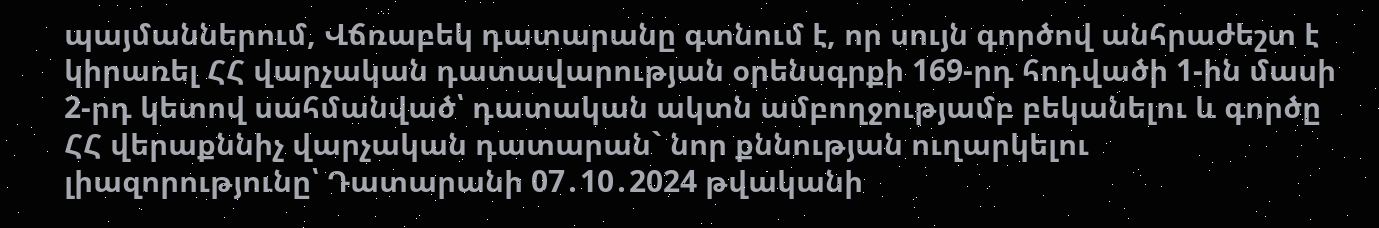պայմաններում, Վճռաբեկ դատարանը գտնում է, որ սույն գործով անհրաժեշտ է կիրառել ՀՀ վարչական դատավարության օրենսգրքի 169-րդ հոդվածի 1-ին մասի 2-րդ կետով սահմանված՝ դատական ակտն ամբողջությամբ բեկանելու և գործը ՀՀ վերաքննիչ վարչական դատարան` նոր քննության ուղարկելու լիազորությունը՝ Դատարանի 07․10․2024 թվականի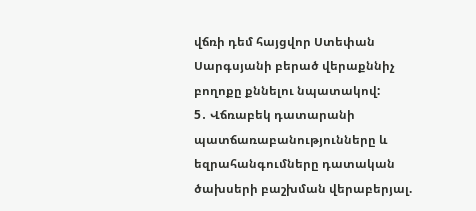վճռի դեմ հայցվոր Ստեփան Սարգսյանի բերած վերաքննիչ բողոքը քննելու նպատակով:
5․ Վճռաբեկ դատարանի պատճառաբանությունները և եզրահանգումները դատական ծախսերի բաշխման վերաբերյալ.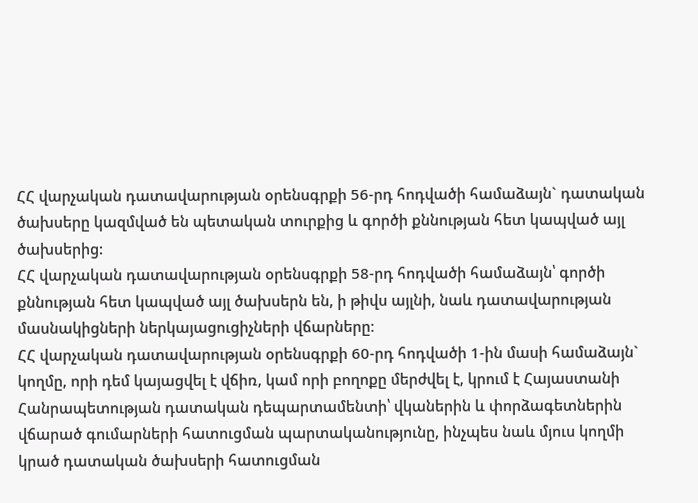ՀՀ վարչական դատավարության օրենսգրքի 56-րդ հոդվածի համաձայն` դատական ծախսերը կազմված են պետական տուրքից և գործի քննության հետ կապված այլ ծախսերից:
ՀՀ վարչական դատավարության օրենսգրքի 58-րդ հոդվածի համաձայն՝ գործի քննության հետ կապված այլ ծախսերն են, ի թիվս այլնի, նաև դատավարության մասնակիցների ներկայացուցիչների վճարները։
ՀՀ վարչական դատավարության օրենսգրքի 60-րդ հոդվածի 1-ին մասի համաձայն` կողմը, որի դեմ կայացվել է վճիռ, կամ որի բողոքը մերժվել է, կրում է Հայաստանի Հանրապետության դատական դեպարտամենտի՝ վկաներին և փորձագետներին վճարած գումարների հատուցման պարտականությունը, ինչպես նաև մյուս կողմի կրած դատական ծախսերի հատուցման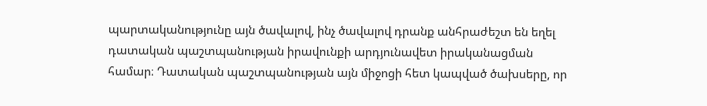պարտականությունը այն ծավալով, ինչ ծավալով դրանք անհրաժեշտ են եղել դատական պաշտպանության իրավունքի արդյունավետ իրականացման համար։ Դատական պաշտպանության այն միջոցի հետ կապված ծախսերը, որ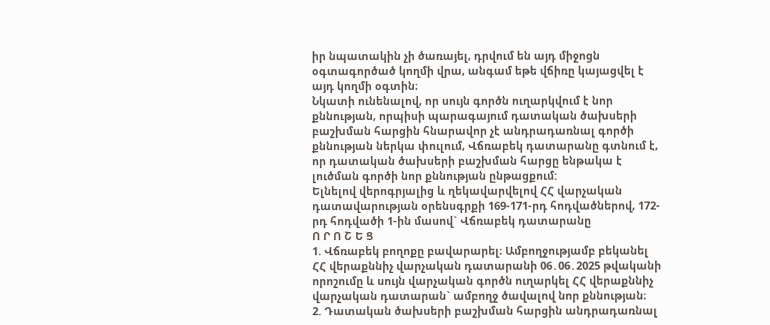իր նպատակին չի ծառայել, դրվում են այդ միջոցն օգտագործած կողմի վրա, անգամ եթե վճիռը կայացվել է այդ կողմի օգտին։
Նկատի ունենալով, որ սույն գործն ուղարկվում է նոր քննության, որպիսի պարագայում դատական ծախսերի բաշխման հարցին հնարավոր չէ անդրադառնալ գործի քննության ներկա փուլում, Վճռաբեկ դատարանը գտնում է, որ դատական ծախսերի բաշխման հարցը ենթակա է լուծման գործի նոր քննության ընթացքում:
Ելնելով վերոգրյալից և ղեկավարվելով ՀՀ վարչական դատավարության օրենսգրքի 169-171-րդ հոդվածներով, 172-րդ հոդվածի 1-ին մասով` Վճռաբեկ դատարանը
Ո Ր Ո Շ Ե Ց
1. Վճռաբեկ բողոքը բավարարել։ Ամբողջությամբ բեկանել ՀՀ վերաքննիչ վարչական դատարանի 06․06․2025 թվականի որոշումը և սույն վարչական գործն ուղարկել ՀՀ վերաքննիչ վարչական դատարան` ամբողջ ծավալով նոր քննության։
2. Դատական ծախսերի բաշխման հարցին անդրադառնալ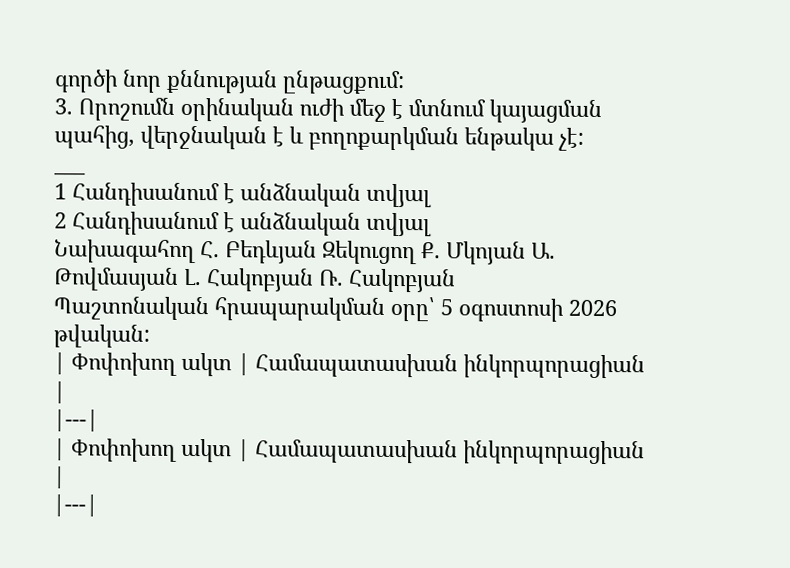գործի նոր քննության ընթացքում:
3. Որոշումն օրինական ուժի մեջ է մտնում կայացման պահից, վերջնական է և բողոքարկման ենթակա չէ:
___
1 Հանդիսանում է անձնական տվյալ
2 Հանդիսանում է անձնական տվյալ
Նախագահող Հ. Բեդևյան Զեկուցող Ք. Մկոյան Ա. Թովմասյան Լ. Հակոբյան Ռ. Հակոբյան
Պաշտոնական հրապարակման օրը՝ 5 օգոստոսի 2026 թվական:
| Փոփոխող ակտ | Համապատասխան ինկորպորացիան |
|---|
| Փոփոխող ակտ | Համապատասխան ինկորպորացիան |
|---|